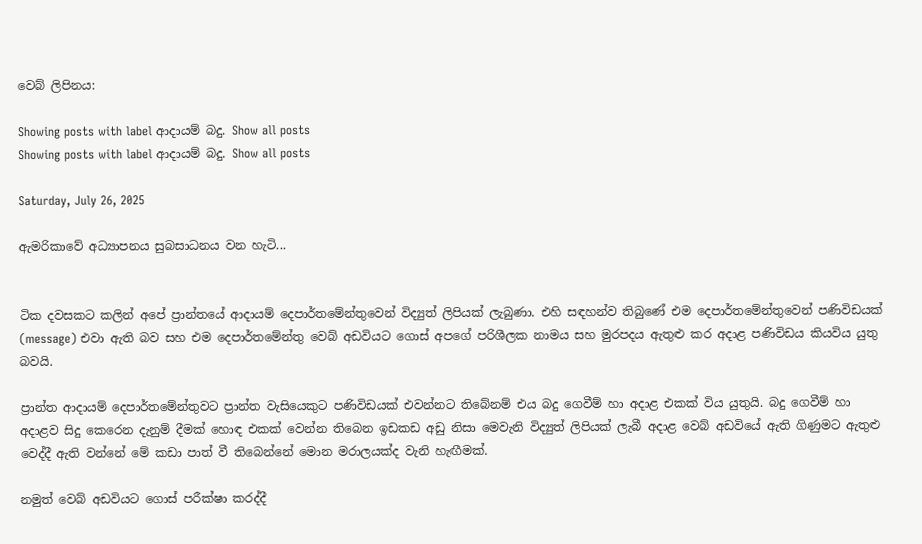වෙබ් ලිපිනය:

Showing posts with label ආදායම් බදු. Show all posts
Showing posts with label ආදායම් බදු. Show all posts

Saturday, July 26, 2025

ඇමරිකාවේ අධ්‍යාපනය සුබසාධනය වන හැටි...


ටික දවසකට කලින් අපේ ප්‍රාන්තයේ ආදායම් දෙපාර්තමේන්තුවෙන් විද්‍යුත් ලිපියක් ලැබුණා. එහි සඳහන්ව තිබුණේ එම දෙපාර්තමේන්තුවෙන් පණිවිඩයක් (message) එවා ඇති බව සහ එම දෙපාර්තමේන්තු වෙබ් අඩවියට ගොස් අපගේ පරිශීලක නාමය සහ මුරපදය ඇතුළු කර අදාළ පණිවිඩය කියවිය යුතු බවයි.

ප්‍රාන්ත ආදායම් දෙපාර්තමේන්තුවට ප්‍රාන්ත වැසියෙකුට පණිවිඩයක් එවන්නට තිබේනම් එය බදු ගෙවීම් හා අදාළ එකක් විය යුතුයි. බදු ගෙවීම් හා අදාළව සිදු කෙරෙන දැනුම් දීමක් හොඳ එකක් වෙන්න තිබෙන ඉඩකඩ අඩු නිසා මෙවැනි විද්‍යුත් ලිපියක් ලැබී අදාළ වෙබ් අඩවියේ ඇති ගිණුමට ඇතුළු වෙද්දී ඇති වන්නේ මේ කඩා පාත් වී තිබෙන්නේ මොන මරාලයක්ද වැනි හැඟීමක්.

නමුත් වෙබ් අඩවියට ගොස් පරීක්ෂා කරද්දී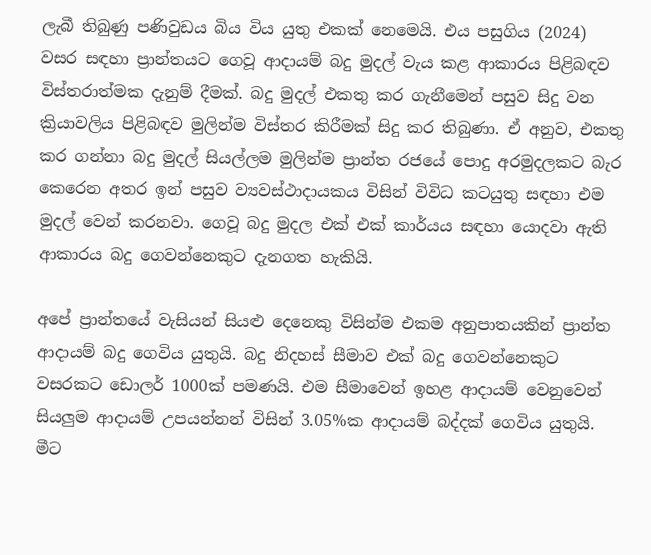ලැබී තිබුණු පණිවුඩය බිය විය යුතු එකක් නෙමෙයි. එය පසුගිය (2024) වසර සඳහා ප්‍රාන්තයට ගෙවූ ආදායම් බදු මුදල් වැය කළ ආකාරය පිළිබඳව විස්තරාත්මක දැනුම් දීමක්. බදු මුදල් එකතු කර ගැනීමෙන් පසුව සිදු වන ක්‍රියාවලිය පිළිබඳව මුලින්ම විස්තර කිරීමක් සිදු කර තිබුණා. ඒ අනුව, එකතු කර ගන්නා බදු මුදල් සියල්ලම මුලින්ම ප්‍රාන්ත රජයේ පොදු අරමුදලකට බැර කෙරෙන අතර ඉන් පසුව ව්‍යවස්ථාදායකය විසින් විවිධ කටයුතු සඳහා එම මුදල් වෙන් කරනවා. ගෙවූ බදු මුදල එක් එක් කාර්යය සඳහා යොදවා ඇති ආකාරය බදු ගෙවන්නෙකුට දැනගත හැකියි.

අපේ ප්‍රාන්තයේ වැසියන් සියළු දෙනෙකු විසින්ම එකම අනුපාතයකින් ප්‍රාන්ත ආදායම් බදු ගෙවිය යුතුයි. බදු නිදහස් සීමාව එක් බදු ගෙවන්නෙකුට වසරකට ඩොලර් 1000ක් පමණයි. එම සීමාවෙන් ඉහළ ආදායම් වෙනුවෙන් සියලුම ආදායම් උපයන්නන් විසින් 3.05%ක ආදායම් බද්දක් ගෙවිය යුතුයි. මීට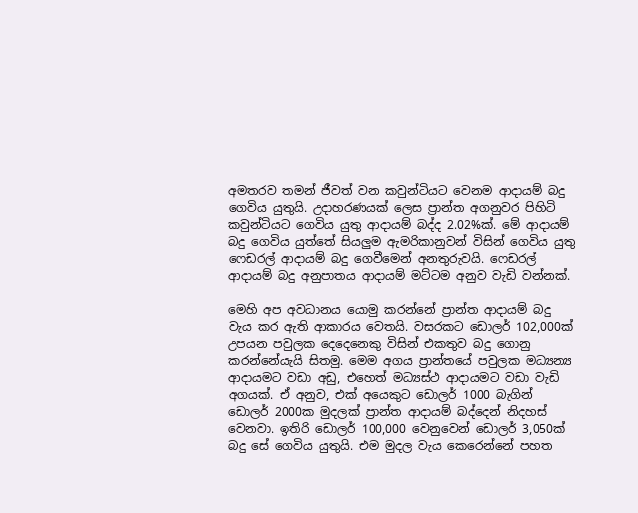අමතරව තමන් ජීවත් වන කවුන්ටියට වෙනම ආදායම් බදු ගෙවිය යුතුයි. උදාහරණයක් ලෙස ප්‍රාන්ත අගනුවර පිහිටි කවුන්ටියට ගෙවිය යුතු ආදායම් බද්ද 2.02%ක්. මේ ආදායම් බදු ගෙවිය යුත්තේ සියලුම ඇමරිකානුවන් විසින් ගෙවිය යුතු ෆෙඩරල් ආදායම් බදු ගෙවීමෙන් අනතුරුවයි. ෆෙඩරල් ආදායම් බදු අනුපාතය ආදායම් මට්ටම අනුව වැඩි වන්නක්.

මෙහි අප අවධානය යොමු කරන්නේ ප්‍රාන්ත ආදායම් බදු වැය කර ඇති ආකාරය වෙතයි. වසරකට ඩොලර් 102,000ක් උපයන පවුලක දෙදෙනෙකු විසින් එකතුව බදු ගොනු කරන්නේයැයි සිතමු. මෙම අගය ප්‍රාන්තයේ පවුලක මධ්‍යන්‍ය ආදායමට වඩා අඩු, එහෙත් මධ්‍යස්ථ ආදායමට වඩා වැඩි අගයක්. ඒ අනුව, එක් අයෙකුට ඩොලර් 1000 බැගින් ඩොලර් 2000ක මුදලක් ප්‍රාන්ත ආදායම් බද්දෙන් නිදහස් වෙනවා. ඉතිරි ඩොලර් 100,000 වෙනුවෙන් ඩොලර් 3,050ක් බදු සේ ගෙවිය යුතුයි. එම මුදල වැය කෙරෙන්නේ පහත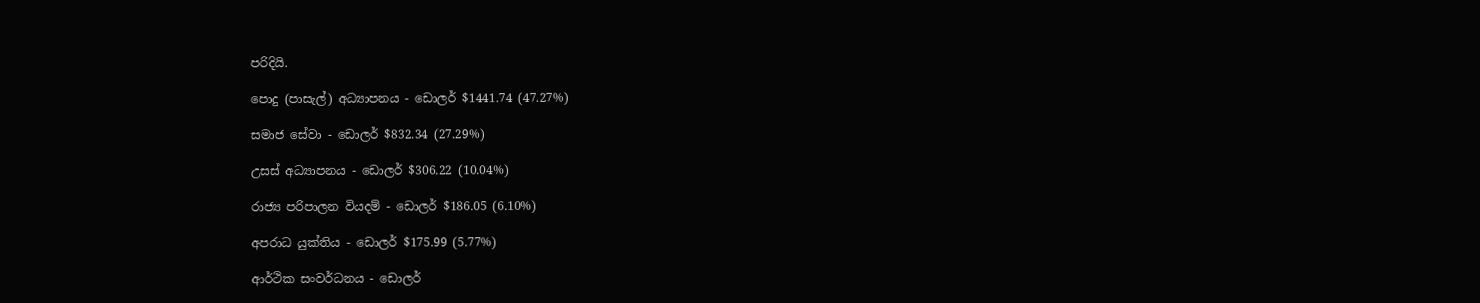පරිදියි.

පොදු (පාසැල්) අධ්‍යාපනය - ඩොලර් $1441.74 (47.27%)

සමාජ සේවා - ඩොලර් $832.34 (27.29%)

උසස් අධ්‍යාපනය - ඩොලර් $306.22 (10.04%)

රාජ්‍ය පරිපාලන වියදම් - ඩොලර් $186.05 (6.10%)

අපරාධ යුක්තිය - ඩොලර් $175.99 (5.77%)

ආර්ථික සංවර්ධනය - ඩොලර්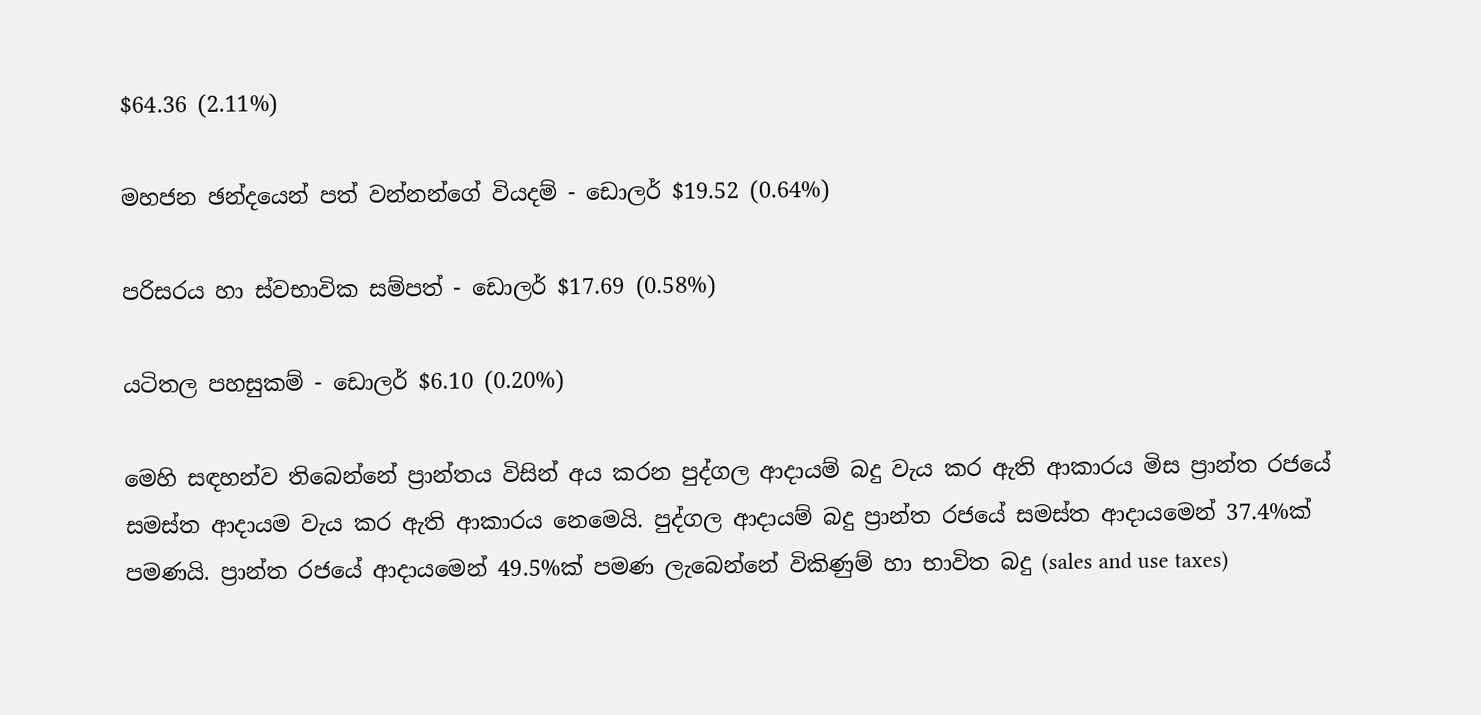$64.36 (2.11%)

මහජන ඡන්දයෙන් පත් වන්නන්ගේ වියදම් - ඩොලර් $19.52 (0.64%)

පරිසරය හා ස්වභාවික සම්පත් - ඩොලර් $17.69 (0.58%)

යටිතල පහසුකම් - ඩොලර් $6.10 (0.20%)

මෙහි සඳහන්ව තිබෙන්නේ ප්‍රාන්තය විසින් අය කරන පුද්ගල ආදායම් බදු වැය කර ඇති ආකාරය මිස ප්‍රාන්ත රජයේ සමස්ත ආදායම වැය කර ඇති ආකාරය නෙමෙයි. පුද්ගල ආදායම් බදු ප්‍රාන්ත රජයේ සමස්ත ආදායමෙන් 37.4%ක් පමණයි. ප්‍රාන්ත රජයේ ආදායමෙන් 49.5%ක් පමණ ලැබෙන්නේ විකිණුම් හා භාවිත බදු (sales and use taxes)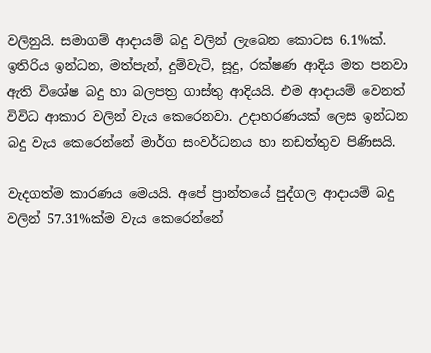වලිනුයි. සමාගම් ආදායම් බදු වලින් ලැබෙන කොටස 6.1%ක්. ඉතිරිය ඉන්ධන, මත්පැන්, දුම්වැටි, සූදු, රක්ෂණ ආදිය මත පනවා ඇති විශේෂ බදු හා බලපත්‍ර ගාස්තු ආදියයි. එම ආදායම් වෙනත් විවිධ ආකාර වලින් වැය කෙරෙනවා. උදාහරණයක් ලෙස ඉන්ධන බදු වැය කෙරෙන්නේ මාර්ග සංවර්ධනය හා නඩත්තුව පිණිසයි.

වැදගත්ම කාරණය මෙයයි. අපේ ප්‍රාන්තයේ පුද්ගල ආදායම් බදු වලින් 57.31%ක්ම වැය කෙරෙන්නේ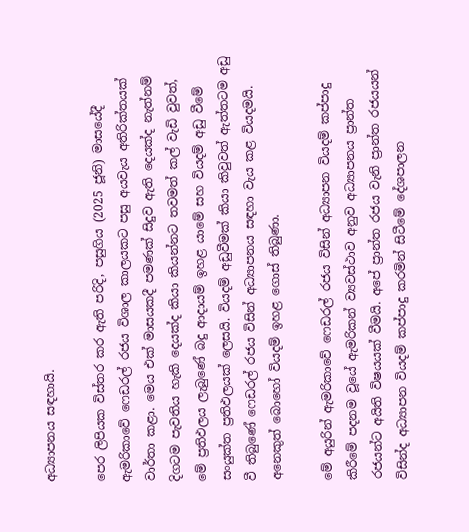අධ්‍යාපනය සඳහායි.

පෙර ලිපියක විස්තර කර ඇති පරිදි, පසුගිය (2025 ජූනි) මාසයේදී ඇමරිකාවේ ෆෙඩරල් රජය විශාල කාලයකට පසු අයවැය අතිරික්තයක් වාර්තා කළා. මෙය එක් මාසයකදී පමණක් සිදුව ඇති දෙයක්ද නැත්නම් දිගටම පැවතිය හැකි දෙයක්ද කියා කියන්නට තවමත් කල් වැඩි වුවත්, මේ ප්‍රතිඵලය ලැබුණේ බදු ආදායම් ඉහළ යාමේ සහ වියදම් අඩු වීමේ සංයුක්ත ප්‍රතිඵලයක් ලෙසයි. වියදම් අඩුවීමක් කියා කිවුවත් ඇත්තටම අඩු වී තිබුණේ ෆෙඩරල් රජය විසින් අධ්‍යාපනය සඳහා වැය කළ වියදමයි. අනෙකුත් බොහෝ වියදම් ඉහළ ගොස් තිබුණා.

මේ අයුරින් ඇමරිකාවේ ෆෙඩරල් රජය විසින් අධ්‍යාපන වියදම් කප්පාදු කිරීමේ පදනම වූයේ ඇමරිකන් ව්‍යවස්ථාව අනුව අධ්‍යාපනය ප්‍රාන්ත රජයන්ට අයිති විෂයයක් වීමයි. අපේ ප්‍රාන්ත රජය වැනි ප්‍රාන්ත රජයයන් විසින්ද අධ්‍යාපන වියදම් කප්පාදු කරමින් සිටීමේ දේශපාලන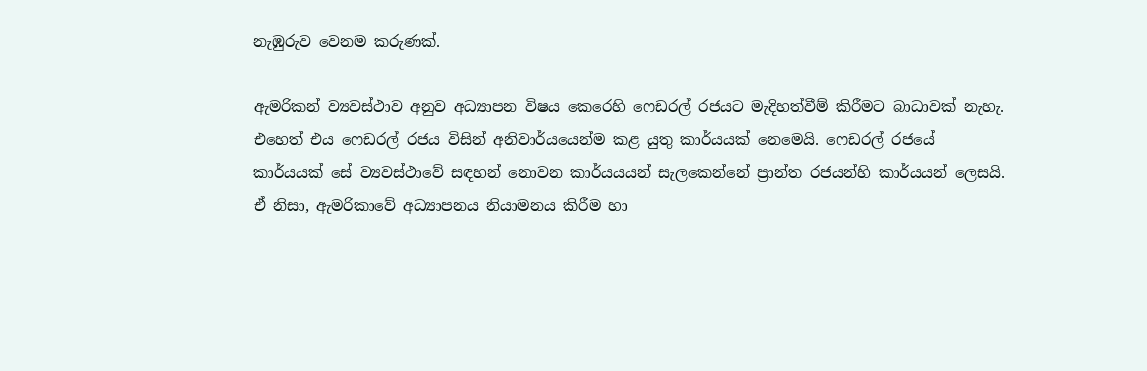නැඹුරුව වෙනම කරුණක්.

ඇමරිකන් ව්‍යවස්ථාව අනුව අධ්‍යාපන විෂය කෙරෙහි ෆෙඩරල් රජයට මැදිහත්වීම් කිරීමට බාධාවක් නැහැ. එහෙත් එය ෆෙඩරල් රජය විසින් අනිවාර්යයෙන්ම කළ යුතු කාර්යයක් නෙමෙයි. ෆෙඩරල් රජයේ කාර්යයක් සේ ව්‍යවස්ථාවේ සඳහන් නොවන කාර්යයයන් සැලකෙන්නේ ප්‍රාන්ත රජයන්හි කාර්යයන් ලෙසයි. ඒ නිසා, ඇමරිකාවේ අධ්‍යාපනය නියාමනය කිරීම හා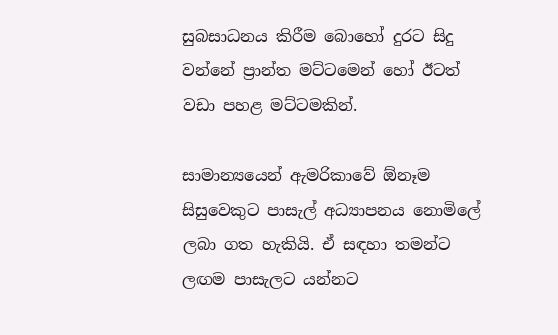සුබසාධනය කිරීම බොහෝ දුරට සිදු වන්නේ ප්‍රාන්ත මට්ටමෙන් හෝ ඊටත් වඩා පහළ මට්ටමකින්.

සාමාන්‍යයෙන් ඇමරිකාවේ ඕනෑම සිසුවෙකුට පාසැල් අධ්‍යාපනය නොමිලේ ලබා ගත හැකියි. ඒ සඳහා තමන්ට ලඟම පාසැලට යන්නට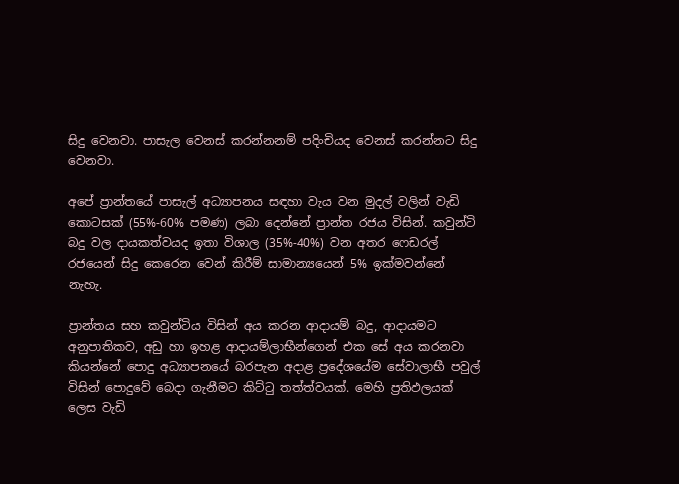සිදු වෙනවා. පාසැල වෙනස් කරන්නනම් පදිංචියද වෙනස් කරන්නට සිදු වෙනවා.

අපේ ප්‍රාන්තයේ පාසැල් අධ්‍යාපනය සඳහා වැය වන මුදල් වලින් වැඩි කොටසක් (55%-60% පමණ) ලබා දෙන්නේ ප්‍රාන්ත රජය විසින්. කවුන්ටි බදු වල දායකත්වයද ඉතා විශාල (35%-40%) වන අතර ෆෙඩරල් රජයෙන් සිදු කෙරෙන වෙන් කිරීම් සාමාන්‍යයෙන් 5% ඉක්මවන්නේ නැහැ.

ප්‍රාන්තය සහ කවුන්ටිය විසින් අය කරන ආදායම් බදු, ආදායමට අනුපාතිකව, අඩු හා ඉහළ ආදායම්ලාභීන්ගෙන් එක සේ අය කරනවා කියන්නේ පොදු අධ්‍යාපනයේ බරපැන අදාළ ප්‍රදේශයේම සේවාලාභී පවුල් විසින් පොදුවේ බෙදා ගැනීමට කිට්ටු තත්ත්වයක්. මෙහි ප්‍රතිඵලයක් ලෙස වැඩි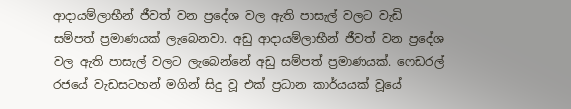ආදායම්ලාභීන් ජීවත් වන ප්‍රදේශ වල ඇති පාසැල් වලට වැඩි සම්පත් ප්‍රමාණයක් ලැබෙනවා. අඩු ආදායම්ලාභීන් ජීවත් වන ප්‍රදේශ වල ඇති පාසැල් වලට ලැබෙන්නේ අඩු සම්පත් ප්‍රමාණයක්. ෆෙඩරල් රජයේ වැඩසටහන් මගින් සිදු වූ එක් ප්‍රධාන කාර්යයක් වූයේ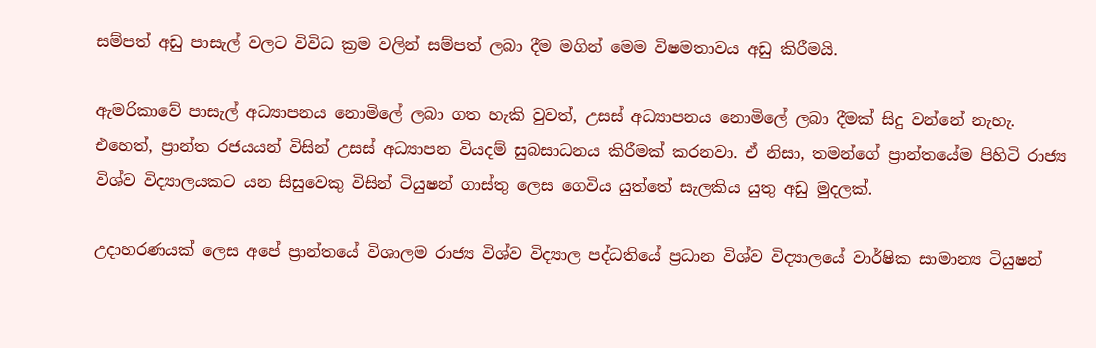සම්පත් අඩු පාසැල් වලට විවිධ ක්‍රම වලින් සම්පත් ලබා දීම මගින් මෙම විෂමතාවය අඩු කිරීමයි.

ඇමරිකාවේ පාසැල් අධ්‍යාපනය නොමිලේ ලබා ගත හැකි වුවත්, උසස් අධ්‍යාපනය නොමිලේ ලබා දීමක් සිදු වන්නේ නැහැ. එහෙත්, ප්‍රාන්ත රජයයන් විසින් උසස් අධ්‍යාපන වියදම් සුබසාධනය කිරීමක් කරනවා. ඒ නිසා, තමන්ගේ ප්‍රාන්තයේම පිහිටි රාජ්‍ය විශ්ව විද්‍යාලයකට යන සිසුවෙකු විසින් ටියුෂන් ගාස්තු ලෙස ගෙවිය යුත්තේ සැලකිය යුතු අඩු මුදලක්.

උදාහරණයක් ලෙස අපේ ප්‍රාන්තයේ විශාලම රාජ්‍ය විශ්ව විද්‍යාල පද්ධතියේ ප්‍රධාන විශ්ව විද්‍යාලයේ වාර්ෂික සාමාන්‍ය ටියුෂන්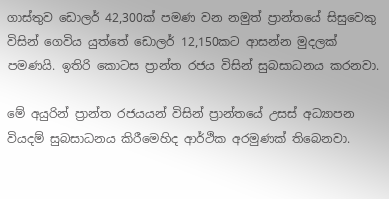ගාස්තුව ඩොලර් 42,300ක් පමණ වන නමුත් ප්‍රාන්තයේ සිසුවෙකු විසින් ගෙවිය යුත්තේ ඩොලර් 12,150කට ආසන්න මුදලක් පමණයි. ඉතිරි කොටස ප්‍රාන්ත රජය විසින් සුබසාධනය කරනවා.

මේ අයුරින් ප්‍රාන්ත රජයයන් විසින් ප්‍රාන්තයේ උසස් අධ්‍යාපන වියදම් සුබසාධනය කිරීමෙහිද ආර්ථික අරමුණක් තිබෙනවා.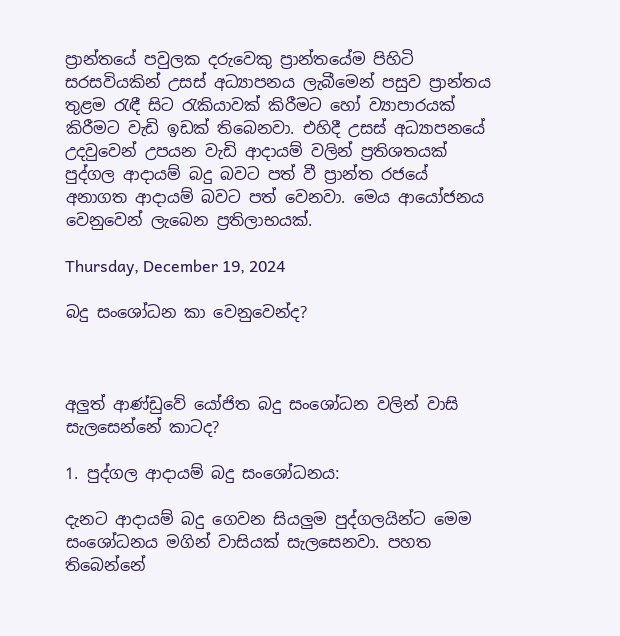ප්‍රාන්තයේ පවුලක දරුවෙකු ප්‍රාන්තයේම පිහිටි සරසවියකින් උසස් අධ්‍යාපනය ලැබීමෙන් පසුව ප්‍රාන්තය තුළම රැඳී සිට රැකියාවක් කිරීමට හෝ ව්‍යාපාරයක් කිරීමට වැඩි ඉඩක් තිබෙනවා. එහිදී උසස් අධ්‍යාපනයේ උදවුවෙන් උපයන වැඩි ආදායම් වලින් ප්‍රතිශතයක් පුද්ගල ආදායම් බදු බවට පත් වී ප්‍රාන්ත රජයේ අනාගත ආදායම් බවට පත් වෙනවා. මෙය ආයෝජනය වෙනුවෙන් ලැබෙන ප්‍රතිලාභයක්.

Thursday, December 19, 2024

බදු සංශෝධන කා වෙනුවෙන්ද?



අලුත් ආණ්ඩුවේ යෝජිත බදු සංශෝධන වලින් වාසි සැලසෙන්නේ කාටද?

1. පුද්ගල ආදායම් බදු සංශෝධනය:

දැනට ආදායම් බදු ගෙවන සියලුම පුද්ගලයින්ට මෙම සංශෝධනය මගින් වාසියක් සැලසෙනවා. පහත තිබෙන්නේ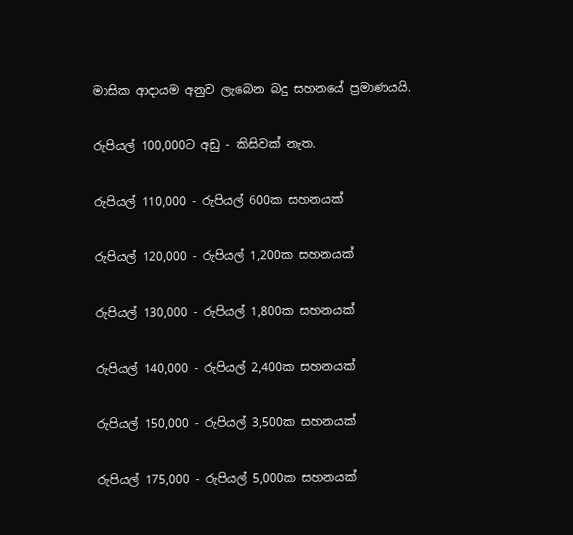මාසික ආදායම අනුව ලැබෙන බදු සහනයේ ප්‍රමාණයයි.

රුපියල් 100,000ට අඩු - කිසිවක් නැත.

රුපියල් 110,000 - රුපියල් 600ක සහනයක්

රුපියල් 120,000 - රුපියල් 1,200ක සහනයක්

රුපියල් 130,000 - රුපියල් 1,800ක සහනයක්

රුපියල් 140,000 - රුපියල් 2,400ක සහනයක්

රුපියල් 150,000 - රුපියල් 3,500ක සහනයක්

රුපියල් 175,000 - රුපියල් 5,000ක සහනයක්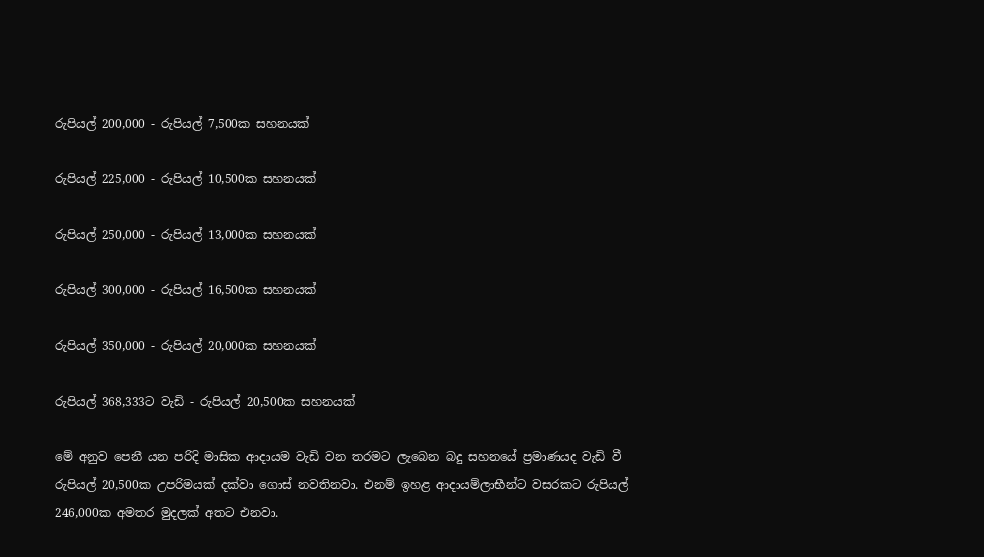රුපියල් 200,000 - රුපියල් 7,500ක සහනයක්

රුපියල් 225,000 - රුපියල් 10,500ක සහනයක්

රුපියල් 250,000 - රුපියල් 13,000ක සහනයක්

රුපියල් 300,000 - රුපියල් 16,500ක සහනයක්

රුපියල් 350,000 - රුපියල් 20,000ක සහනයක්

රුපියල් 368,333ට වැඩි - රුපියල් 20,500ක සහනයක්

මේ අනුව පෙනී යන පරිදි මාසික ආදායම වැඩි වන තරමට ලැබෙන බදු සහනයේ ප්‍රමාණයද වැඩි වී රුපියල් 20,500ක උපරිමයක් දක්වා ගොස් නවතිනවා. එනම් ඉහළ ආදායම්ලාභීන්ට වසරකට රුපියල් 246,000ක අමතර මුදලක් අතට එනවා.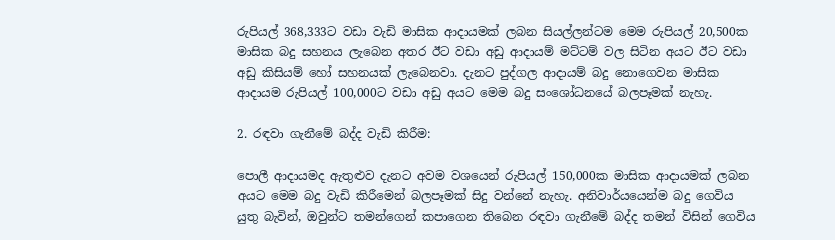රුපියල් 368,333ට වඩා වැඩි මාසික ආදායමක් ලබන සියල්ලන්ටම මෙම රුපියල් 20,500ක මාසික බදු සහනය ලැබෙන අතර ඊට වඩා අඩු ආදායම් මට්ටම් වල සිටින අයට ඊට වඩා අඩු කිසියම් හෝ සහනයක් ලැබෙනවා. දැනට පුද්ගල ආදායම් බදු නොගෙවන මාසික ආදායම රුපියල් 100,000ට වඩා අඩු අයට මෙම බදු සංශෝධනයේ බලපෑමක් නැහැ.

2. රඳවා ගැනීමේ බද්ද වැඩි කිරීම:

පොලී ආදායමද ඇතුළුව දැනට අවම වශයෙන් රුපියල් 150,000ක මාසික ආදායමක් ලබන අයට මෙම බදු වැඩි කිරීමෙන් බලපෑමක් සිදු වන්නේ නැහැ. අනිවාර්යයෙන්ම බදු ගෙවිය යුතු බැවින්, ඔවුන්ට තමන්ගෙන් කපාගෙන තිබෙන රඳවා ගැනීමේ බද්ද තමන් විසින් ගෙවිය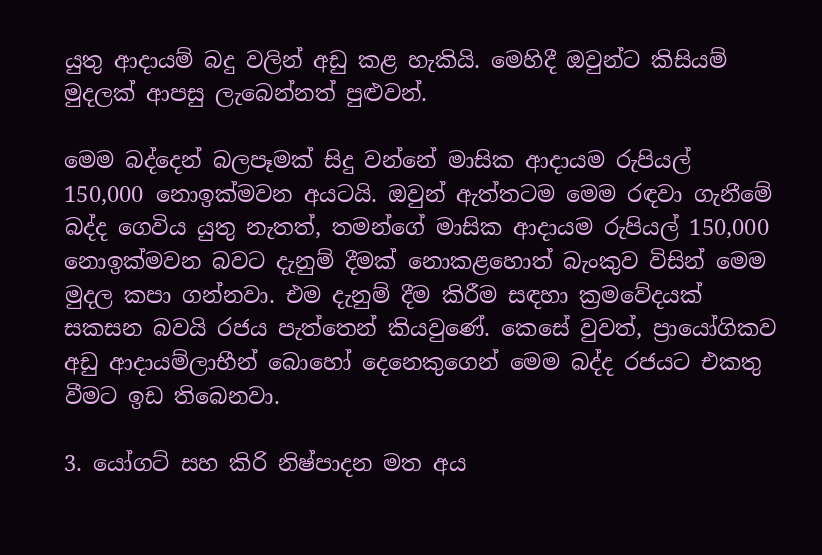යුතු ආදායම් බදු වලින් අඩු කළ හැකියි. මෙහිදී ඔවුන්ට කිසියම් මුදලක් ආපසු ලැබෙන්නත් පුළුවන්.

මෙම බද්දෙන් බලපෑමක් සිදු වන්නේ මාසික ආදායම රුපියල් 150,000 නොඉක්මවන අයටයි. ඔවුන් ඇත්තටම මෙම රඳවා ගැනීමේ බද්ද ගෙවිය යුතු නැතත්, තමන්ගේ මාසික ආදායම රුපියල් 150,000 නොඉක්මවන බවට දැනුම් දීමක් නොකළහොත් බැංකුව විසින් මෙම මුදල කපා ගන්නවා. එම දැනුම් දීම කිරීම සඳහා ක්‍රමවේදයක් සකසන බවයි රජය පැත්තෙන් කියවුණේ. කෙසේ වුවත්, ප්‍රායෝගිකව අඩු ආදායම්ලාභීන් බොහෝ දෙනෙකුගෙන් මෙම බද්ද රජයට එකතු වීමට ඉඩ තිබෙනවා.

3. යෝගට් සහ කිරි නිෂ්පාදන මත අය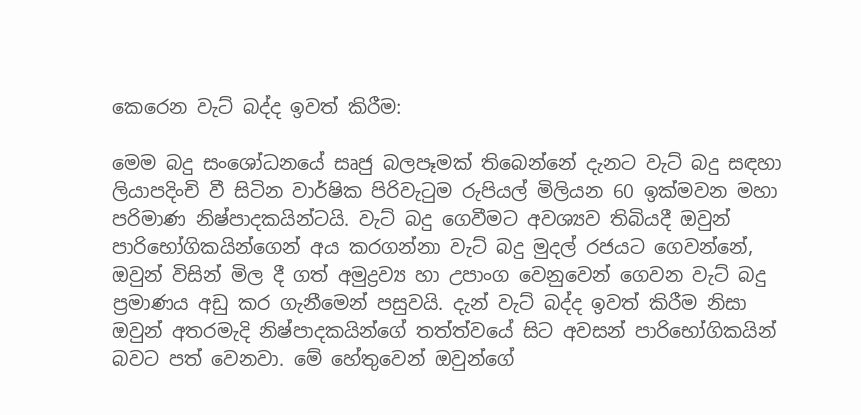කෙරෙන වැට් බද්ද ඉවත් කිරීම:

මෙම බදු සංශෝධනයේ සෘජු බලපෑමක් තිබෙන්නේ දැනට වැට් බදු සඳහා ලියාපදිංචි වී සිටින වාර්ෂික පිරිවැටුම රුපියල් මිලියන 60 ඉක්මවන මහා පරිමාණ නිෂ්පාදකයින්ටයි. වැට් බදු ගෙවීමට අවශ්‍යව තිබියදී ඔවුන් පාරිභෝගිකයින්ගෙන් අය කරගන්නා වැට් බදු මුදල් රජයට ගෙවන්නේ, ඔවුන් විසින් මිල දී ගත් අමුද්‍රව්‍ය හා උපාංග වෙනුවෙන් ගෙවන වැට් බදු ප්‍රමාණය අඩු කර ගැනීමෙන් පසුවයි. දැන් වැට් බද්ද ඉවත් කිරීම නිසා ඔවුන් අතරමැදි නිෂ්පාදකයින්ගේ තත්ත්වයේ සිට අවසන් පාරිභෝගිකයින් බවට පත් වෙනවා. මේ හේතුවෙන් ඔවුන්ගේ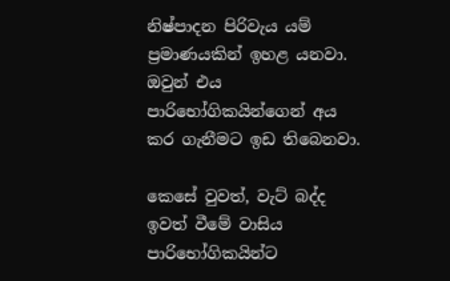නිෂ්පාදන පිරිවැය යම් ප්‍රමාණයකින් ඉහළ යනවා. ඔවුන් එය පාරිභෝගිකයින්ගෙන් අය කර ගැනීමට ඉඩ තිබෙනවා.

කෙසේ වුවත්, වැට් බද්ද ඉවත් වීමේ වාසිය පාරිභෝගිකයින්ට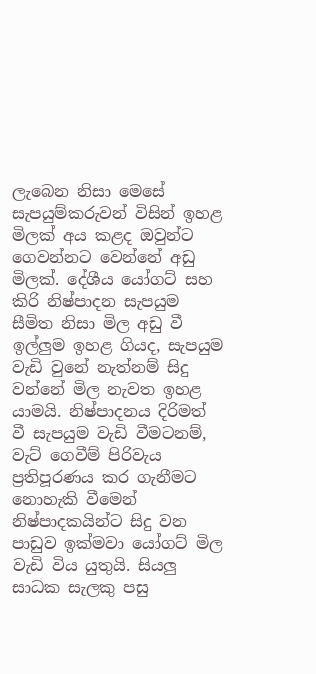ලැබෙන නිසා මෙසේ සැපයුම්කරුවන් විසින් ඉහළ මිලක් අය කළද ඔවුන්ට ගෙවන්නට වෙන්නේ අඩු මිලක්. දේශීය යෝගට් සහ කිරි නිෂ්පාදන සැපයුම සීමිත නිසා මිල අඩු වී ඉල්ලුම ඉහළ ගියද, සැපයුම වැඩි වුනේ නැත්නම් සිදු වන්නේ මිල නැවත ඉහළ යාමයි. නිෂ්පාදනය දිරිමත් වී සැපයුම වැඩි වීමටනම්, වැට් ගෙවීම් පිරිවැය ප්‍රතිපූරණය කර ගැනීමට නොහැකි වීමෙන් නිෂ්පාදකයින්ට සිදු වන පාඩුව ඉක්මවා යෝගට් මිල වැඩි විය යුතුයි. සියලු සාධක සැලකු පසු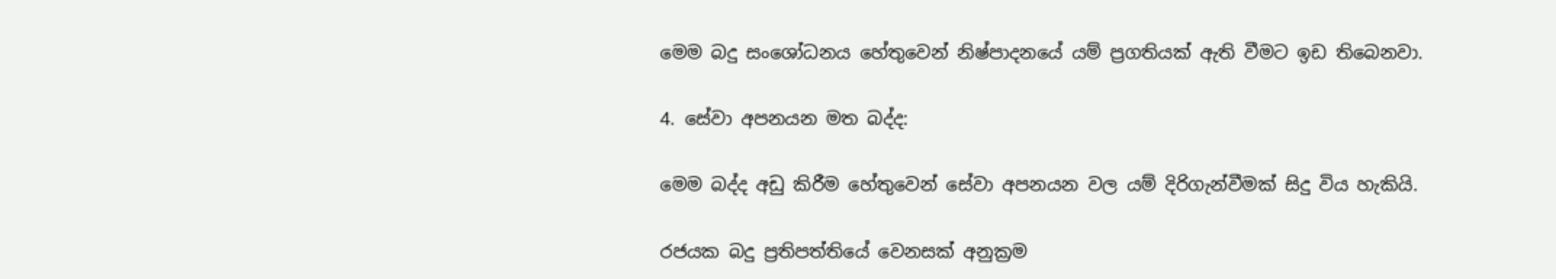මෙම බදු සංශෝධනය හේතුවෙන් නිෂ්පාදනයේ යම් ප්‍රගතියක් ඇති වීමට ඉඩ තිබෙනවා.

4. සේවා අපනයන මත බද්ද:

මෙම බද්ද අඩු කිරීම හේතුවෙන් සේවා අපනයන වල යම් දිරිගැන්වීමක් සිදු විය හැකියි.

රජයක බදු ප්‍රතිපත්තියේ වෙනසක් අනුක්‍රම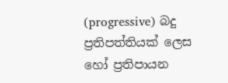(progressive) බදු ප්‍රතිපත්තියක් ලෙස හෝ ප්‍රතිපායන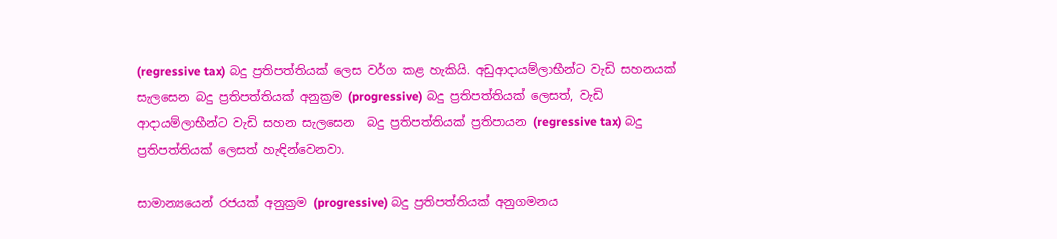(regressive tax) බදු ප්‍රතිපත්තියක් ලෙස වර්ග කළ හැකියි. අඩුආදායම්ලාභීන්ට වැඩි සහනයක් සැලසෙන බදු ප්‍රතිපත්තියක් අනුක්‍රම (progressive) බදු ප්‍රතිපත්තියක් ලෙසත්, වැඩි ආදායම්ලාභීන්ට වැඩි සහන සැලසෙන  බදු ප්‍රතිපත්තියක් ප්‍රතිපායන (regressive tax) බදු ප්‍රතිපත්තියක් ලෙසත් හැඳින්වෙනවා.

සාමාන්‍යයෙන් රජයක් අනුක්‍රම (progressive) බදු ප්‍රතිපත්තියක් අනුගමනය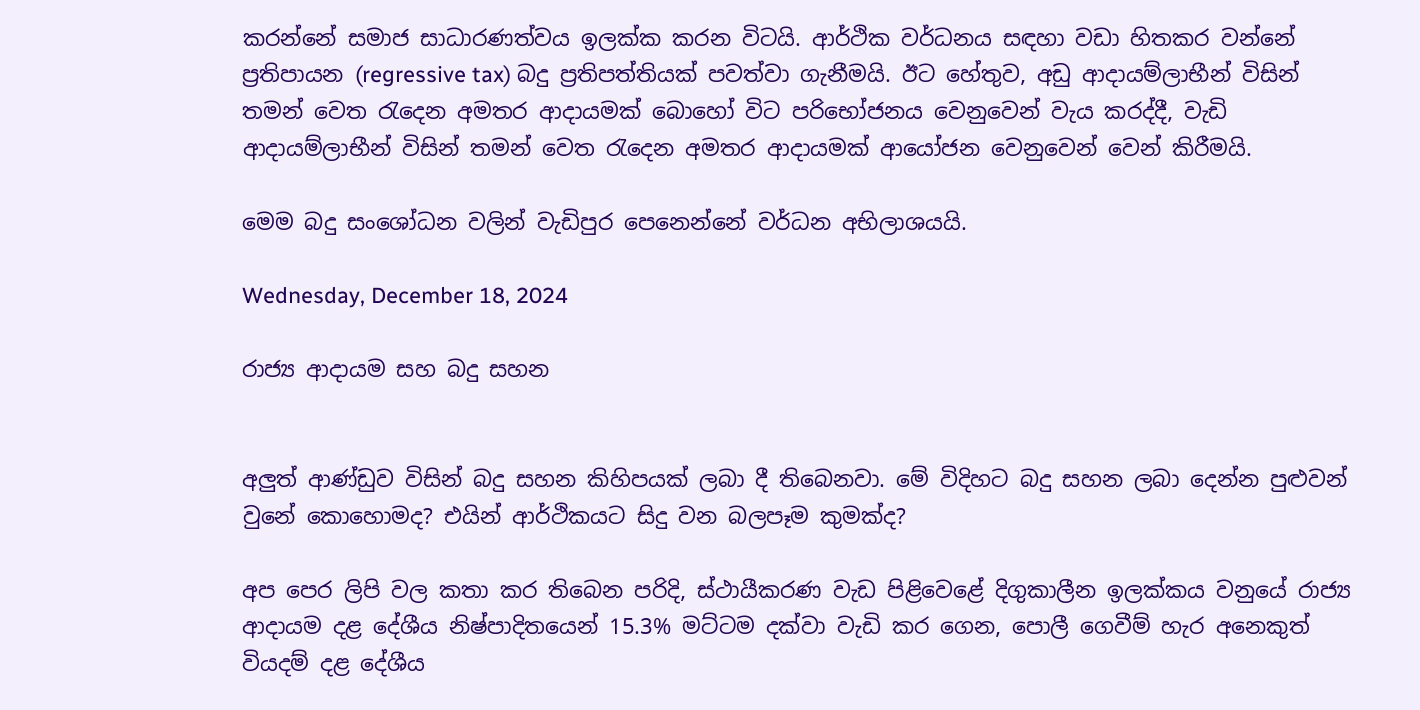කරන්නේ සමාජ සාධාරණත්වය ඉලක්ක කරන විටයි. ආර්ථික වර්ධනය සඳහා වඩා හිතකර වන්නේ ප්‍රතිපායන (regressive tax) බදු ප්‍රතිපත්තියක් පවත්වා ගැනීමයි. ඊට හේතුව, අඩු ආදායම්ලාභීන් විසින් තමන් වෙත රැදෙන අමතර ආදායමක් බොහෝ විට පරිභෝජනය වෙනුවෙන් වැය කරද්දී, වැඩි ආදායම්ලාභීන් විසින් තමන් වෙත රැදෙන අමතර ආදායමක් ආයෝජන වෙනුවෙන් වෙන් කිරීමයි.

මෙම බදු සංශෝධන වලින් වැඩිපුර පෙනෙන්නේ වර්ධන අභිලාශයයි.

Wednesday, December 18, 2024

රාජ්‍ය ආදායම සහ බදු සහන


අලුත් ආණ්ඩුව විසින් බදු සහන කිහිපයක් ලබා දී තිබෙනවා. මේ විදිහට බදු සහන ලබා දෙන්න පුළුවන් වුනේ කොහොමද? එයින් ආර්ථිකයට සිදු වන බලපෑම කුමක්ද?

අප පෙර ලිපි වල කතා කර තිබෙන පරිදි, ස්ථායීකරණ වැඩ පිළිවෙළේ දිගුකාලීන ඉලක්කය වනුයේ රාජ්‍ය ආදායම දළ දේශීය නිෂ්පාදිතයෙන් 15.3% මට්ටම දක්වා වැඩි කර ගෙන, පොලී ගෙවීම් හැර අනෙකුත් වියදම් දළ දේශීය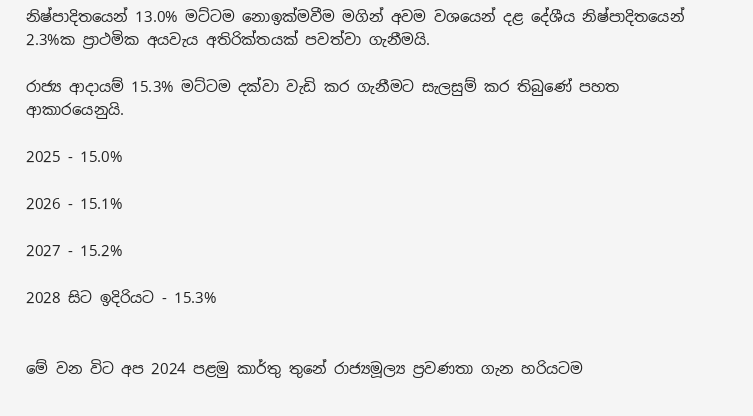නිෂ්පාදිතයෙන් 13.0% මට්ටම නොඉක්මවීම මගින් අවම වශයෙන් දළ දේශීය නිෂ්පාදිතයෙන් 2.3%ක ප්‍රාථමික අයවැය අතිරික්තයක් පවත්වා ගැනීමයි.

රාජ්‍ය ආදායම් 15.3% මට්ටම දක්වා වැඩි කර ගැනීමට සැලසුම් කර තිබුණේ පහත ආකාරයෙනුයි.

2025 - 15.0%

2026 - 15.1%

2027 - 15.2%

2028 සිට ඉදිරියට - 15.3%


මේ වන විට අප 2024 පළමු කාර්තු තුනේ රාජ්‍යමූල්‍ය ප්‍රවණතා ගැන හරියටම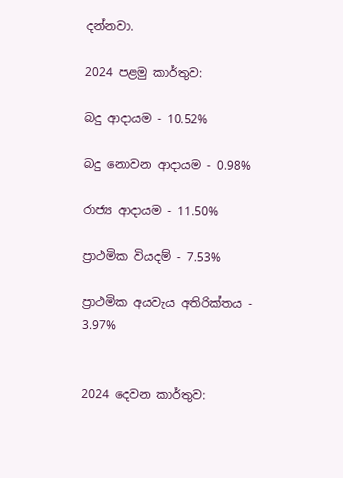දන්නවා.

2024 පළමු කාර්තුව:

බදු ආදායම - 10.52%

බදු නොවන ආදායම - 0.98%

රාජ්‍ය ආදායම - 11.50%

ප්‍රාථමික වියදම් - 7.53%

ප්‍රාථමික අයවැය අතිරික්තය - 3.97%


2024 දෙවන කාර්තුව: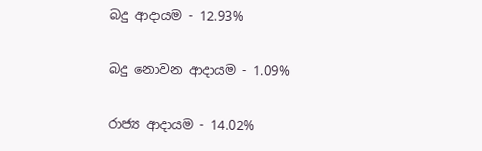බදු ආදායම - 12.93%

බදු නොවන ආදායම - 1.09%

රාජ්‍ය ආදායම - 14.02%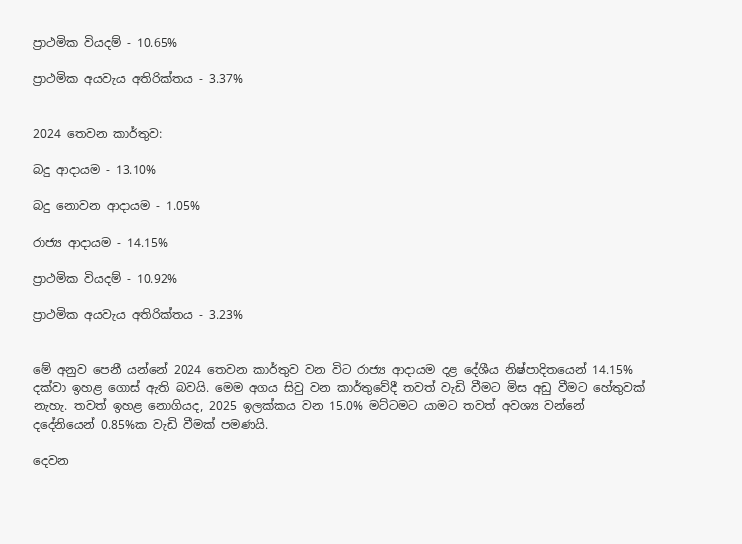ප්‍රාථමික වියදම් - 10.65%

ප්‍රාථමික අයවැය අතිරික්තය - 3.37%


2024 තෙවන කාර්තුව:

බදු ආදායම - 13.10%

බදු නොවන ආදායම - 1.05%

රාජ්‍ය ආදායම - 14.15%

ප්‍රාථමික වියදම් - 10.92%

ප්‍රාථමික අයවැය අතිරික්තය - 3.23%


මේ අනුව පෙනී යන්නේ 2024 තෙවන කාර්තුව වන විට රාජ්‍ය ආදායම දළ දේශීය නිෂ්පාදිතයෙන් 14.15% දක්වා ඉහළ ගොස් ඇති බවයි. මෙම අගය සිවු වන කාර්තුවේදී තවත් වැඩි වීමට මිස අඩු වීමට හේතුවක් නැහැ. තවත් ඉහළ නොගියද, 2025 ඉලක්කය වන 15.0% මට්ටමට යාමට තවත් අවශ්‍ය වන්නේ දදේනියෙන් 0.85%ක වැඩි වීමක් පමණයි.

දෙවන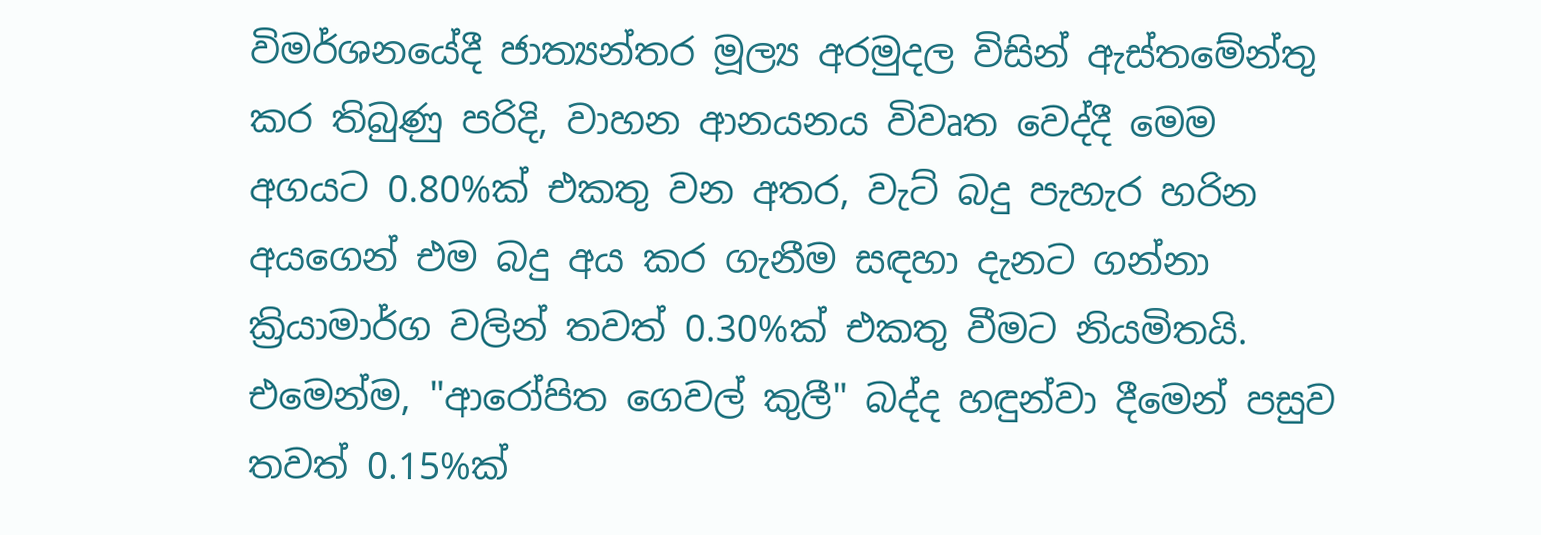විමර්ශනයේදී ජාත්‍යන්තර මූල්‍ය අරමුදල විසින් ඇස්තමේන්තු කර තිබුණු පරිදි, වාහන ආනයනය විවෘත වෙද්දී මෙම අගයට 0.80%ක් එකතු වන අතර, වැට් බදු පැහැර හරින අයගෙන් එම බදු අය කර ගැනීම සඳහා දැනට ගන්නා ක්‍රියාමාර්ග වලින් තවත් 0.30%ක් එකතු වීමට නියමිතයි. එමෙන්ම, "ආරෝපිත ගෙවල් කුලී" බද්ද හඳුන්වා දීමෙන් පසුව තවත් 0.15%ක්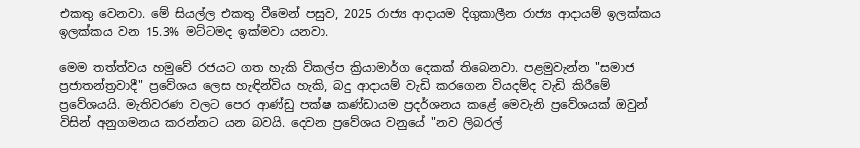එකතු වෙනවා. මේ සියල්ල එකතු වීමෙන් පසුව, 2025 රාජ්‍ය ආදායම දිගුකාලීන රාජ්‍ය ආදායම් ඉලක්කය ඉලක්කය වන 15.3% මට්ටමද ඉක්මවා යනවා.

මෙම තත්ත්වය හමුවේ රජයට ගත හැකි විකල්ප ක්‍රියාමාර්ග දෙකක් තිබෙනවා. පළමුවැන්න "සමාජ ප්‍රජාතන්ත්‍රවාදී" ප්‍රවේශය ලෙස හැඳින්විය හැකි, බදු ආදායම් වැඩි කරගෙන වියදම්ද වැඩි කිරීමේ ප්‍රවේශයයි. මැතිවරණ වලට පෙර ආණ්ඩු පක්ෂ කණ්ඩායම ප්‍රදර්ශනය කළේ මෙවැනි ප්‍රවේශයක් ඔවුන් විසින් අනුගමනය කරන්නට යන බවයි. දෙවන ප්‍රවේශය වනුයේ "නව ලිබරල්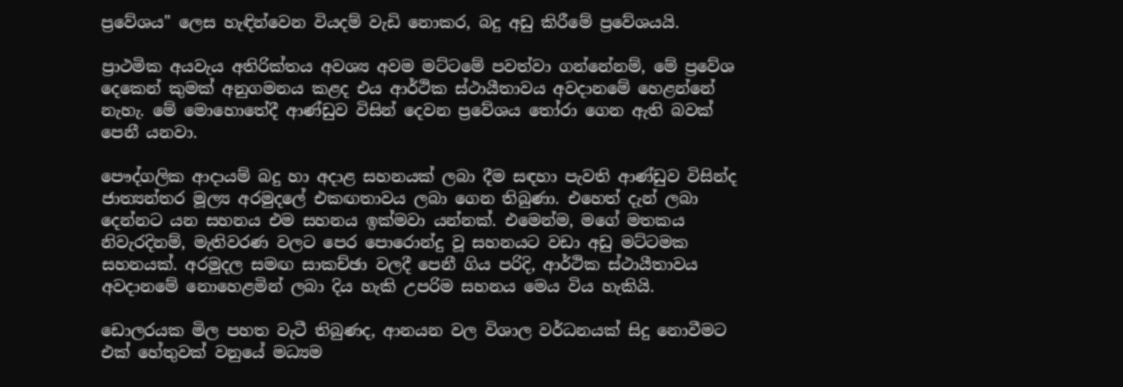ප්‍රවේශය" ලෙස හැඳින්වෙන වියදම් වැඩි නොකර, බදු අඩු කිරීමේ ප්‍රවේශයයි.

ප්‍රාථමික අයවැය අතිරික්තය අවශ්‍ය අවම මට්ටමේ පවත්වා ගන්නේනම්, මේ ප්‍රවේශ දෙකෙන් කුමක් අනුගමනය කළද එය ආර්ථික ස්ථායීතාවය අවදානමේ හෙළන්නේ නැහැ. මේ මොහොතේදී ආණ්ඩුව විසින් දෙවන ප්‍රවේශය තෝරා ගෙන ඇති බවක් පෙනී යනවා.

පෞද්ගලික ආදායම් බදු හා අදාළ සහනයක් ලබා දීම සඳහා පැවති ආණ්ඩුව විසින්ද ජාත්‍යන්තර මූල්‍ය අරමුදලේ එකඟතාවය ලබා ගෙන තිබුණා. එහෙත් දැන් ලබා දෙන්නට යන සහනය එම සහනය ඉක්මවා යන්නක්. එමෙන්ම, මගේ මතකය නිවැරදිනම්, මැතිවරණ වලට පෙර පොරොන්දු වූ සහනයට වඩා අඩු මට්ටමක සහනයක්. අරමුදල සමඟ සාකච්ඡා වලදී පෙනී ගිය පරිදි, ආර්ථික ස්ථායීතාවය අවදානමේ නොහෙළමින් ලබා දිය හැකි උපරිම සහනය මෙය විය හැකියි.

ඩොලරයක මිල පහත වැටී තිබුණද, ආනයන වල විශාල වර්ධනයක් සිදු නොවීමට එක් හේතුවක් වනුයේ මධ්‍යම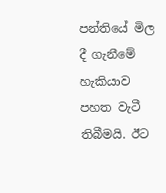පන්තියේ මිල දී ගැනීමේ හැකියාව පහත වැටී තිබීමයි. ඊට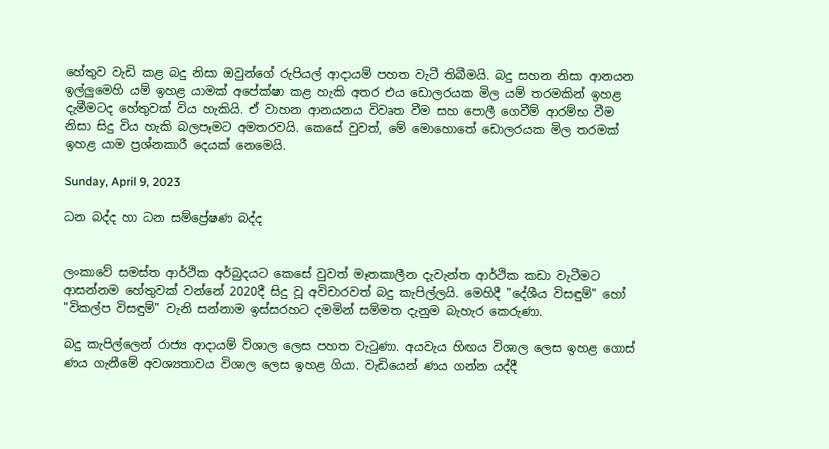හේතුව වැඩි කළ බදු නිසා ඔවුන්ගේ රුපියල් ආදායම් පහත වැටී තිබීමයි. බදු සහන නිසා ආනයන ඉල්ලුමෙහි යම් ඉහළ යාමක් අපේක්ෂා කළ හැකි අතර එය ඩොලරයක මිල යම් තරමකින් ඉහළ දැමීමටද හේතුවක් විය හැකියි. ඒ වාහන ආනයනය විවෘත වීම සහ පොලී ගෙවීම් ආරම්භ වීම නිසා සිදු විය හැකි බලපෑමට අමතරවයි. කෙසේ වුවත්, මේ මොහොතේ ඩොලරයක මිල තරමක් ඉහළ යාම ප්‍රශ්නකාරී දෙයක් නෙමෙයි.

Sunday, April 9, 2023

ධන බද්ද හා ධන සම්ප්‍රේෂණ බද්ද


ලංකාවේ සමස්ත ආර්ථික අර්බුදයට කෙසේ වුවත් මෑතකාලීන දැවැන්ත ආර්ථික කඩා වැටීමට ආසන්නම හේතුවක් වන්නේ 2020දී සිදු වූ අවිචාරවත් බදු කැපිල්ලයි. මෙහිදී "දේශීය විසඳුම්" හෝ "විකල්ප විසඳුම්" වැනි සන්නාම ඉස්සරහට දමමින් සම්මත දැනුම බැහැර කෙරුණා.

බදු කැපිල්ලෙන් රාජ්‍ය ආදායම් විශාල ලෙස පහත වැටුණා. අයවැය හිඟය විශාල ලෙස ඉහළ ගොස් ණය ගැනීමේ අවශ්‍යතාවය විශාල ලෙස ඉහළ ගියා. වැඩියෙන් ණය ගන්න යද්දී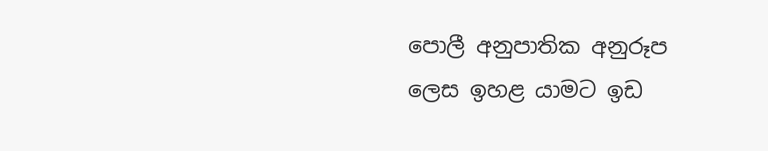පොලී අනුපාතික අනුරූප ලෙස ඉහළ යාමට ඉඩ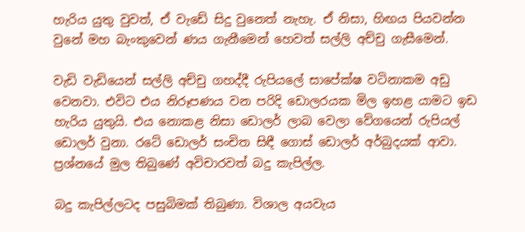හැරිය යුතු වුවත්, ඒ වැඩේ සිදු වුනෙත් නැහැ. ඒ නිසා, හිඟය පියවන්න වුනේ මහ බැංකුවෙන් ණය ගැනීමෙන් හෙවත් සල්ලි අච්චු ගැසීමෙන්.

වැඩි වැඩියෙන් සල්ලි අච්චු ගහද්දී රුපියලේ සාපේක්ෂ වටිනාකම අඩු වෙනවා. එවිට එය නිරූපණය වන පරිදි ඩොලරයක මිල ඉහළ යාමට ඉඩ හැරිය යුතුයි. එය නොකළ නිසා ඩොලර් ලාබ වෙලා වේගයෙන් රුපියල් ඩොලර් වුනා. රටේ ඩොලර් සංචිත සිඳී ගොස් ඩොලර් අර්බුදයක් ආවා. ප්‍රශ්නයේ මුල තිබුණේ අවිචාරවත් බදු කැපිල්ල.

බදු කැපිල්ලටද පසුබිමක් තිබුණා. විශාල අයවැය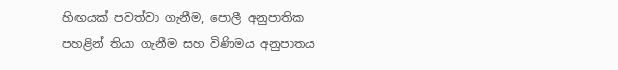හිඟයක් පවත්වා ගැනීම, පොලී අනුපාතික පහළින් තියා ගැනීම සහ විණිමය අනුපාතය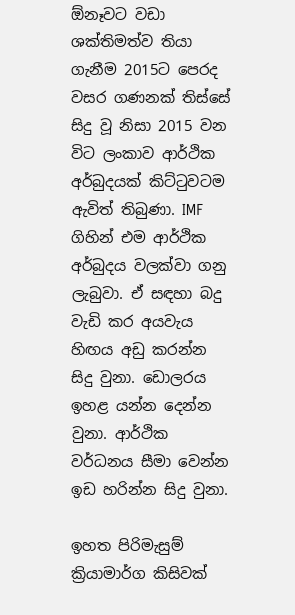ඕනෑවට වඩා ශක්තිමත්ව තියා ගැනීම 2015ට පෙරද වසර ගණනක් තිස්සේ සිදු වූ නිසා 2015 වන විට ලංකාව ආර්ථික අර්බුදයක් කිට්ටුවටම ඇවිත් තිබුණා. IMF ගිහින් එම ආර්ථික අර්බුදය වලක්වා ගනු ලැබුවා. ඒ සඳහා බදු වැඩි කර අයවැය හිඟය අඩු කරන්න සිදු වුනා. ඩොලරය ඉහළ යන්න දෙන්න වුනා. ආර්ථික වර්ධනය සීමා වෙන්න ඉඩ හරින්න සිදු වුනා.

ඉහත පිරිමැසුම් ක්‍රියාමාර්ග කිසිවක්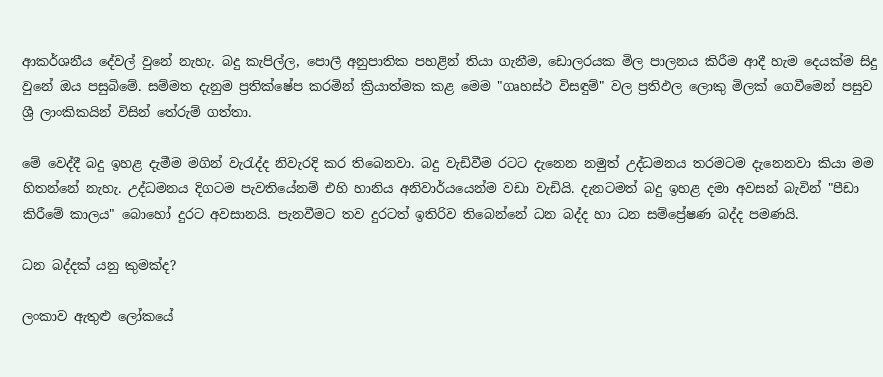ආකර්ශනීය දේවල් වුනේ නැහැ. බදු කැපිල්ල, පොලී අනුපාතික පහළින් තියා ගැනීම, ඩොලරයක මිල පාලනය කිරීම ආදී හැම දෙයක්ම සිදු වුනේ ඔය පසුබිමේ. සම්මත දැනුම ප්‍රතික්ෂේප කරමින් ක්‍රියාත්මක කළ මෙම "ගෘහස්ථ විසඳුම්" වල ප්‍රතිඵල ලොකු මිලක් ගෙවීමෙන් පසුව ශ්‍රී ලාංකිකයින් විසින් තේරුම් ගත්තා.

මේ වෙද්දී බදු ඉහළ දැමීම මගින් වැරැද්ද නිවැරදි කර තිබෙනවා. බදු වැඩිවීම රටට දැනෙන නමුත් උද්ධමනය තරමටම දැනෙනවා කියා මම හිතන්නේ නැහැ. උද්ධමනය දිගටම පැවතියේනම් එහි හානිය අනිවාර්යයෙන්ම වඩා වැඩියි. දැනටමත් බදු ඉහළ දමා අවසන් බැවින් "පීඩා කිරීමේ කාලය" බොහෝ දුරට අවසානයි. පැනවීමට තව දුරටත් ඉතිරිව තිබෙන්නේ ධන බද්ද හා ධන සම්ප්‍රේෂණ බද්ද පමණයි.

ධන බද්දක් යනු කුමක්ද?

ලංකාව ඇතුළු ලෝකයේ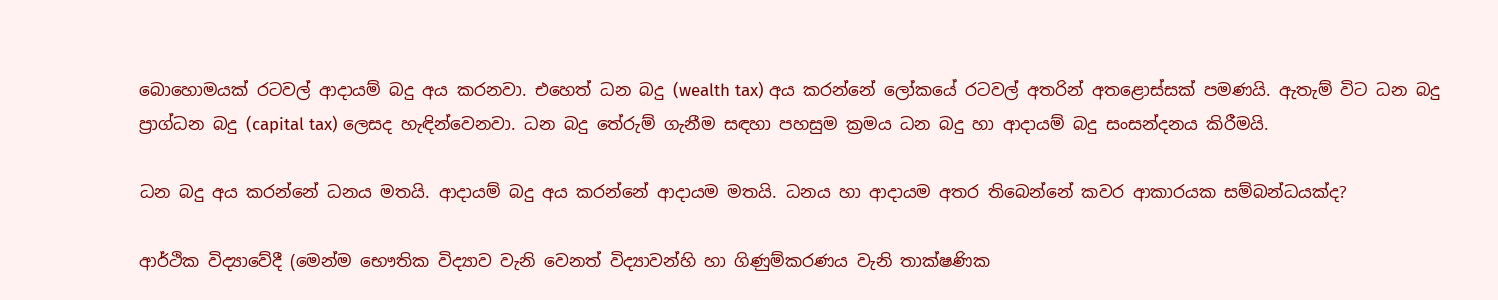බොහොමයක් රටවල් ආදායම් බදු අය කරනවා. එහෙත් ධන බදු (wealth tax) අය කරන්නේ ලෝකයේ රටවල් අතරින් අතළොස්සක් පමණයි. ඇතැම් විට ධන බදු ප්‍රාග්ධන බදු (capital tax) ලෙසද හැඳින්වෙනවා. ධන බදු තේරුම් ගැනීම සඳහා පහසුම ක්‍රමය ධන බදු හා ආදායම් බදු සංසන්දනය කිරීමයි.

ධන බදු අය කරන්නේ ධනය මතයි. ආදායම් බදු අය කරන්නේ ආදායම මතයි. ධනය හා ආදායම අතර තිබෙන්නේ කවර ආකාරයක සම්බන්ධයක්ද?

ආර්ථික විද්‍යාවේදී (මෙන්ම භෞතික විද්‍යාව වැනි වෙනත් විද්‍යාවන්හි හා ගිණුම්කරණය වැනි තාක්ෂණික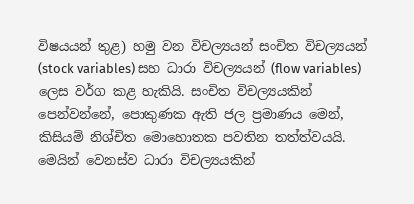විෂයයන් තුළ) හමු වන විචල්‍යයන් සංචිත විචල්‍යයන් (stock variables) සහ ධාරා විචල්‍යයන් (flow variables) ලෙස වර්ග කළ හැකියි. සංචිත විචල්‍යයකින් පෙන්වන්නේ, පොකුණක ඇති ජල ප්‍රමාණය මෙන්, කිසියම් නිශ්චිත මොහොතක පවතින තත්ත්වයයි. මෙයින් වෙනස්ව ධාරා විචල්‍යයකින්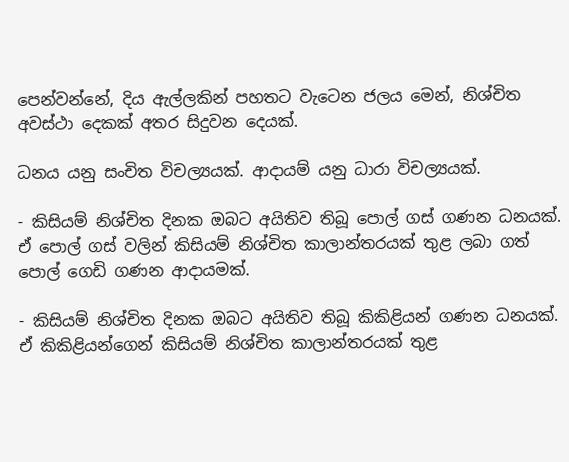පෙන්වන්නේ, දිය ඇල්ලකින් පහතට වැටෙන ජලය මෙන්, නිශ්චිත අවස්ථා දෙකක් අතර සිදුවන දෙයක්.

ධනය යනු සංචිත විචල්‍යයක්. ආදායම් යනු ධාරා විචල්‍යයක්.

- කිසියම් නිශ්චිත දිනක ඔබට අයිතිව තිබූ පොල් ගස් ගණන ධනයක්. ඒ පොල් ගස් වලින් කිසියම් නිශ්චිත කාලාන්තරයක් තුළ ලබා ගත් පොල් ගෙඩි ගණන ආදායමක්.

- කිසියම් නිශ්චිත දිනක ඔබට අයිතිව තිබූ කිකිළියන් ගණන ධනයක්. ඒ කිකිළියන්ගෙන් කිසියම් නිශ්චිත කාලාන්තරයක් තුළ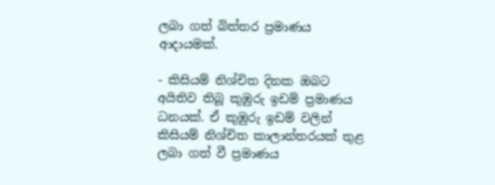ලබා ගත් බිත්තර ප්‍රමාණය  ආදායමක්.

- කිසියම් නිශ්චිත දිනක ඔබට අයිතිව තිබූ කුඹුරු ඉඩම් ප්‍රමාණය ධනයක්. ඒ කුඹුරු ඉඩම් වලින් කිසියම් නිශ්චිත කාලාන්තරයක් තුළ ලබා ගත් වී ප්‍රමාණය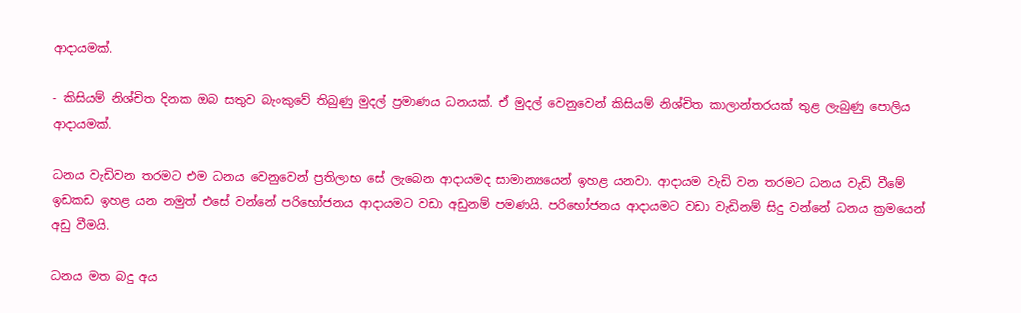ආදායමක්.

- කිසියම් නිශ්චිත දිනක ඔබ සතුව බැංකුවේ තිබුණු මුදල් ප්‍රමාණය ධනයක්. ඒ මුදල් වෙනුවෙන් කිසියම් නිශ්චිත කාලාන්තරයක් තුළ ලැබුණු පොලිය ආදායමක්.

ධනය වැඩිවන තරමට එම ධනය වෙනුවෙන් ප්‍රතිලාභ සේ ලැබෙන ආදායමද සාමාන්‍යයෙන් ඉහළ යනවා. ආදායම වැඩි වන තරමට ධනය වැඩි වීමේ ඉඩකඩ ඉහළ යන නමුත් එසේ වන්නේ පරිභෝජනය ආදායමට වඩා අඩුනම් පමණයි. පරිභෝජනය ආදායමට වඩා වැඩිනම් සිදු වන්නේ ධනය ක්‍රමයෙන් අඩු වීමයි.

ධනය මත බදු අය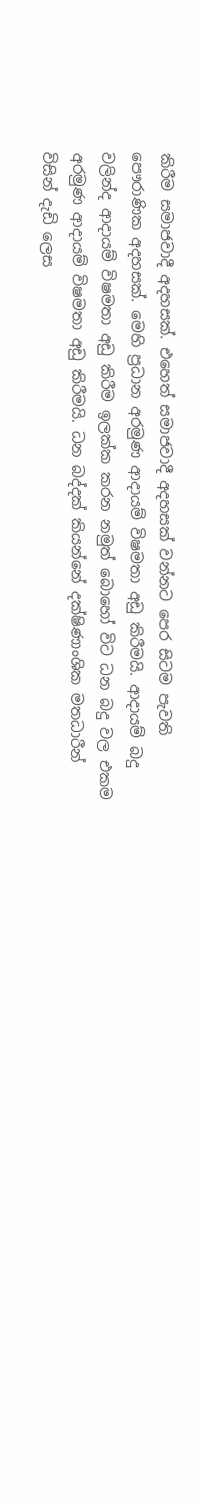කිරීම සමාජවාදී අදහසක්. එහෙත් සමාජවාදී අදහසක් වන්නට පෙර සිටම පැවති පෞරාණික අදහසක්. මෙහි ප්‍රධාන අරමුණ ආදායම් විෂමතා අඩු කිරීමයි. ආදායම් බදු වලින්ද ආදායම් විෂමතා අඩු කිරීම ඉලක්ක කරන නමුත් බොහෝ විට ධන බදු වල එකම අරමුණ ආදායම් විෂමතා අඩු කිරීමයි. ධන බද්දක් කියන්නේ දක්ෂිණාංශික මතධාරීන් විසින් දැඩි ලෙස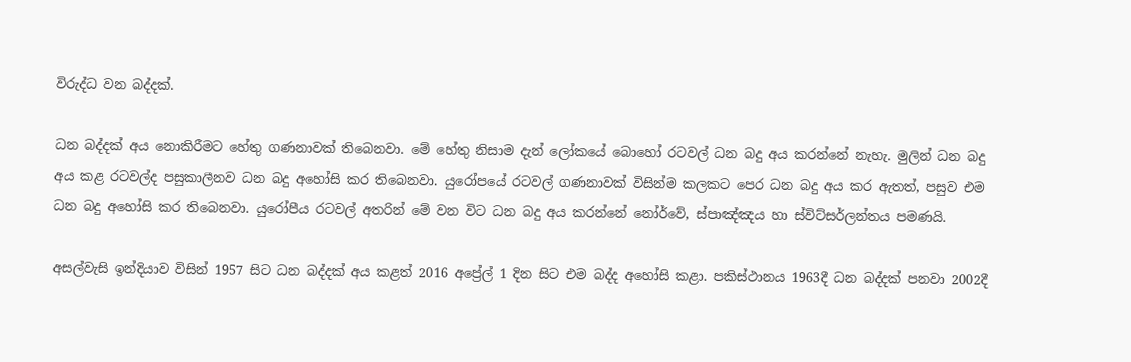විරුද්ධ වන බද්දක්.

ධන බද්දක් අය නොකිරීමට හේතු ගණනාවක් තිබෙනවා. මේ හේතු නිසාම දැන් ලෝකයේ බොහෝ රටවල් ධන බදු අය කරන්නේ නැහැ. මුලින් ධන බදු අය කළ රටවල්ද පසුකාලීනව ධන බදු අහෝසි කර තිබෙනවා. යුරෝපයේ රටවල් ගණනාවක් විසින්ම කලකට පෙර ධන බදු අය කර ඇතත්, පසුව එම ධන බදු අහෝසි කර තිබෙනවා. යුරෝපීය රටවල් අතරින් මේ වන විට ධන බදු අය කරන්නේ නෝර්වේ, ස්පාඤ්ඤය හා ස්විට්සර්ලන්තය පමණයි.

අසල්වැසි ඉන්දියාව විසින් 1957 සිට ධන බද්දක් අය කළත් 2016 අප්‍රේල් 1 දින සිට එම බද්ද අහෝසි කළා. පකිස්ථානය 1963දී ධන බද්දක් පනවා 2002දී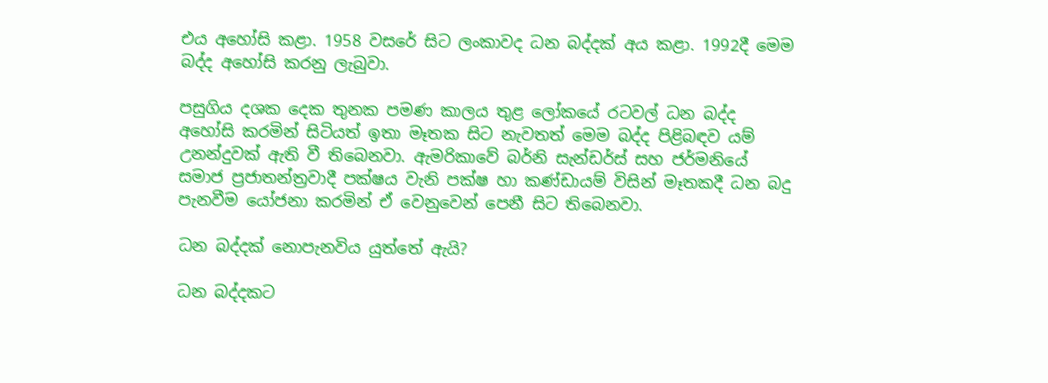එය අහෝසි කළා. 1958 වසරේ සිට ලංකාවද ධන බද්දක් අය කළා. 1992දී මෙම බද්ද අහෝසි කරනු ලැබුවා.

පසුගිය දශක දෙක තුනක පමණ කාලය තුළ ලෝකයේ රටවල් ධන බද්ද අහෝසි කරමින් සිටියත් ඉතා මෑතක සිට නැවතත් මෙම බද්ද පිළිබඳව යම් උනන්දුවක් ඇති වී තිබෙනවා. ඇමරිකාවේ බර්නි සැන්ඩර්ස් සහ ජර්මනියේ සමාජ ප්‍රජාතන්ත්‍රවාදී පක්ෂය වැනි පක්ෂ හා කණ්ඩායම් විසින් මෑතකදී ධන බදු පැනවීම යෝජනා කරමින් ඒ වෙනුවෙන් පෙනී සිට තිබෙනවා.

ධන බද්දක් නොපැනවිය යුත්තේ ඇයි?

ධන බද්දකට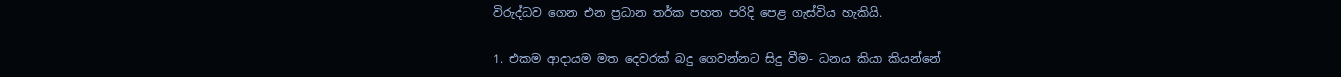විරුද්ධව ගෙන එන ප්‍රධාන තර්ක පහත පරිදි පෙළ ගැස්විය හැකියි.

1. එකම ආදායම මත දෙවරක් බදු ගෙවන්නට සිදු වීම- ධනය කියා කියන්නේ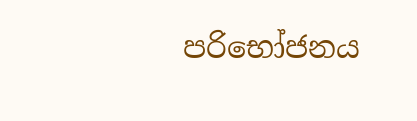පරිභෝජනය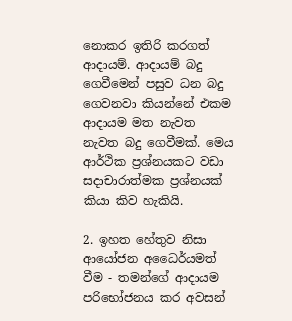නොකර ඉතිරි කරගත් ආදායම්. ආදායම් බදු ගෙවීමෙන් පසුව ධන බදු ගෙවනවා කියන්නේ එකම ආදායම මත නැවත නැවත බදු ගෙවීමක්. මෙය ආර්ථික ප්‍රශ්නයකට වඩා සදාචාරාත්මක ප්‍රශ්නයක් කියා කිව හැකියි.

2. ඉහත හේතුව නිසා ආයෝජන අධෛර්යමත් වීම - තමන්ගේ ආදායම පරිභෝජනය කර අවසන්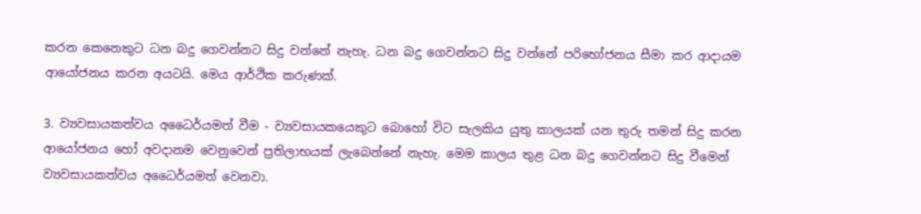කරන කෙනෙකුට ධන බදු ගෙවන්නට සිදු වන්නේ නැහැ. ධන බදු ගෙවන්නට සිදු වන්නේ පරිභෝජනය සීමා කර ආදායම ආයෝජනය කරන අයටයි. මෙය ආර්ථික කරුණක්.

3. ව්‍යවසායකත්වය අධෛර්යමත් වීම - ව්‍යවසායකයෙකුට බොහෝ විට සැලකිය යුතු කාලයක් යන තුරු තමන් සිදු කරන ආයෝජනය හෝ අවදානම වෙනුවෙන් ප්‍රතිලාභයක් ලැබෙන්නේ නැහැ. මෙම කාලය තුළ ධන බදු ගෙවන්නට සිදු වීමෙන් ව්‍යවසායකත්වය අධෛර්යමත් වෙනවා.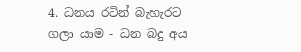4. ධනය රටින් බැහැරට ගලා යාම - ධන බදු අය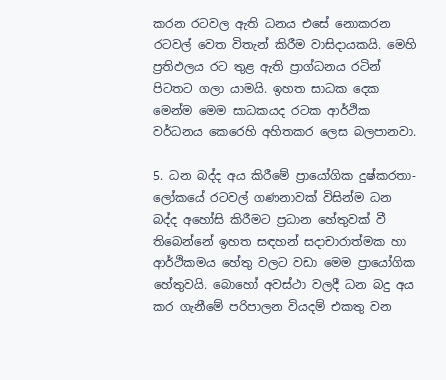කරන රටවල ඇති ධනය එසේ නොකරන රටවල් වෙත විතැන් කිරීම වාසිදායකයි. මෙහි ප්‍රතිඵලය රට තුළ ඇති ප්‍රාග්ධනය රටින් පිටතට ගලා යාමයි. ඉහත සාධක දෙක මෙන්ම මෙම සාධකයද රටක ආර්ථික වර්ධනය කෙරෙහි අහිතකර ලෙස බලපානවා.

5. ධන බද්ද අය කිරීමේ ප්‍රායෝගික දුෂ්කරතා- ලෝකයේ රටවල් ගණනාවක් විසින්ම ධන බද්ද අහෝසි කිරීමට ප්‍රධාන හේතුවක් වී තිබෙන්නේ ඉහත සඳහන් සදාචාරාත්මක හා ආර්ථිකමය හේතු වලට වඩා මෙම ප්‍රායෝගික හේතුවයි. බොහෝ අවස්ථා වලදී ධන බදු අය කර ගැනීමේ පරිපාලන වියදම් එකතු වන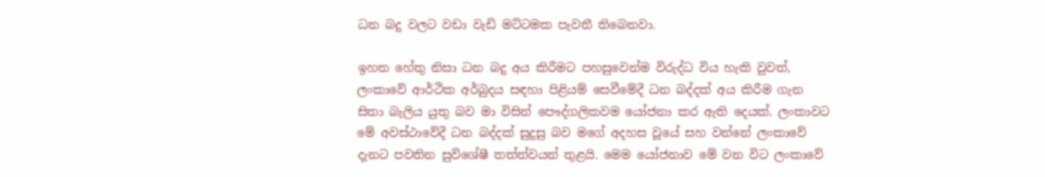ධන බදු වලට වඩා වැඩි මට්ටමක පැවතී තිබෙනවා.

ඉහත හේතු නිසා ධන බදු අය කිරීමට පහසුවෙන්ම විරුද්ධ විය හැකි වුවත්, ලංකාවේ ආර්ථික අර්බුදය සඳහා පිළියම් සෙවීමේදී ධන බද්දක් අය කිරීම ගැන සිතා බැලිය යුතු බව මා විසින් පෞද්ගලිකවම යෝජනා කර ඇති දෙයක්. ලංකාවට මේ අවස්ථාවේදී ධන බද්දක් සුදුසු බව මගේ අදහස වූයේ සහ වන්නේ ලංකාවේ දැනට පවතින සුවිශේෂී තත්ත්වයන් තුළයි. මෙම යෝජනාව මේ වන විට ලංකාවේ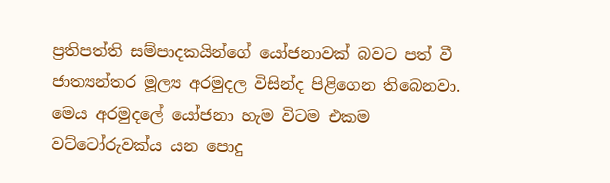ප්‍රතිපත්ති සම්පාදකයින්ගේ යෝජනාවක් බවට පත් වී ජාත්‍යන්තර මූල්‍ය අරමුදල විසින්ද පිළිගෙන තිබෙනවා. මෙය අරමුදලේ යෝජනා හැම විටම එකම වට්ටෝරුවක්ය යන පොදු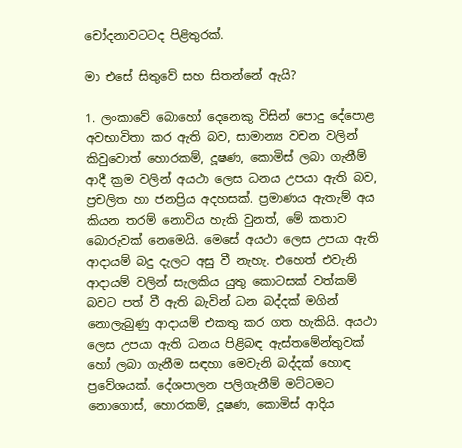චෝදනාවටටද පිළිතුරක්.

මා එසේ සිතුවේ සහ සිතන්නේ ඇයි?

1. ලංකාවේ බොහෝ දෙනෙකු විසින් පොදු දේපොළ අවභාවිතා කර ඇති බව, සාමාන්‍ය වචන වලින් කිවුවොත් හොරකම්, දූෂණ, කොමිස් ලබා ගැනීම් ආදී ක්‍රම වලින් අයථා ලෙස ධනය උපයා ඇති බව, ප්‍රචලිත හා ජනප්‍රිය අදහසක්. ප්‍රමාණය ඇතැම් අය කියන තරම් නොවිය හැකි වුනත්, මේ කතාව බොරුවක් නෙමෙයි. මෙසේ අයථා ලෙස උපයා ඇති ආදායම් බදු දැලට අසු වී නැහැ. එහෙත් එවැනි ආදායම් වලින් සැලකිය යුතු කොටසක් වත්කම් බවට පත් වී ඇති බැවින් ධන බද්දක් මගින් නොලැබුණු ආදායම් එකතු කර ගත හැකියි. අයථා ලෙස උපයා ඇති ධනය පිළිබඳ ඇස්තමේන්තුවක් හෝ ලබා ගැනීම සඳහා මෙවැනි බද්දක් හොඳ ප්‍රවේශයක්. දේශපාලන පලිගැනීම් මට්ටමට නොගොස්, හොරකම්, දූෂණ, කොමිස් ආදිය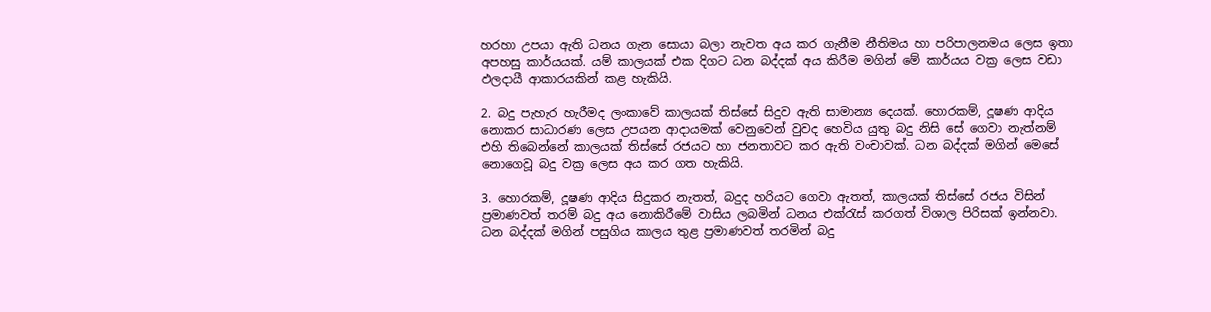හරහා උපයා ඇති ධනය ගැන සොයා බලා නැවත අය කර ගැනීම නීතිමය හා පරිපාලනමය ලෙස ඉතා අපහසු කාර්යයක්. යම් කාලයක් එක දිගට ධන බද්දක් අය කිරීම මගින් මේ කාර්යය වක්‍ර ලෙස වඩා ඵලදායී ආකාරයකින් කළ හැකියි.

2. බදු පැහැර හැරීමද ලංකාවේ කාලයක් තිස්සේ සිදුව ඇති සාමාන්‍ය දෙයක්. හොරකම්, දූෂණ ආදිය නොකර සාධාරණ ලෙස උපයන ආදායමක් වෙනුවෙන් වුවද හෙවිය යුතු බදු නිසි සේ ගෙවා නැත්නම් එහි තිබෙන්නේ කාලයක් තිස්සේ රජයට හා ජනතාවට කර ඇති වංචාවක්. ධන බද්දක් මගින් මෙසේ නොගෙවූ බදු වක්‍ර ලෙස අය කර ගත හැකියි.

3. හොරකම්, දූෂණ ආදිය සිදුකර නැතත්, බදුද හරියට ගෙවා ඇතත්, කාලයක් තිස්සේ රජය විසින් ප්‍රමාණවත් තරම් බදු අය නොකිරීමේ වාසිය ලබමින් ධනය එක්රැස් කරගත් විශාල පිරිසක් ඉන්නවා. ධන බද්දක් මගින් පසුගිය කාලය තුළ ප්‍රමාණවත් තරමින් බදු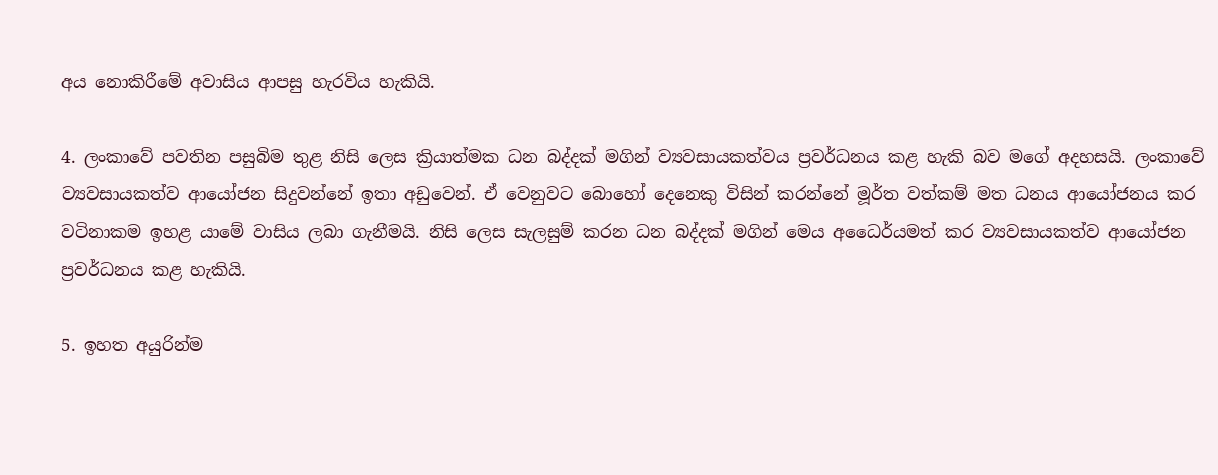අය නොකිරීමේ අවාසිය ආපසු හැරවිය හැකියි.

4. ලංකාවේ පවතින පසුබිම තුළ නිසි ලෙස ක්‍රියාත්මක ධන බද්දක් මගින් ව්‍යවසායකත්වය ප්‍රවර්ධනය කළ හැකි බව මගේ අදහසයි. ලංකාවේ ව්‍යවසායකත්ව ආයෝජන සිදුවන්නේ ඉතා අඩුවෙන්. ඒ වෙනුවට බොහෝ දෙනෙකු විසින් කරන්නේ මූර්ත වත්කම් මත ධනය ආයෝජනය කර වටිනාකම ඉහළ යාමේ වාසිය ලබා ගැනීමයි. නිසි ලෙස සැලසුම් කරන ධන බද්දක් මගින් මෙය අධෛර්යමත් කර ව්‍යවසායකත්ව ආයෝජන ප්‍රවර්ධනය කළ හැකියි.

5. ඉහත අයුරින්ම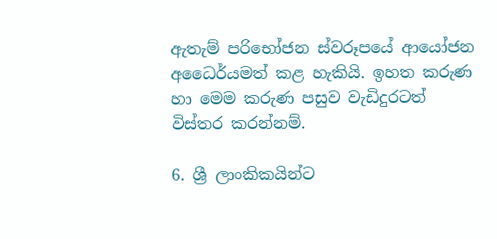ඇතැම් පරිභෝජන ස්වරූපයේ ආයෝජන අධෛර්යමත් කළ හැකියි. ඉහත කරුණ හා මෙම කරුණ පසුව වැඩිදුරටත් විස්තර කරන්නම්.

6. ශ්‍රී ලාංකිකයින්ට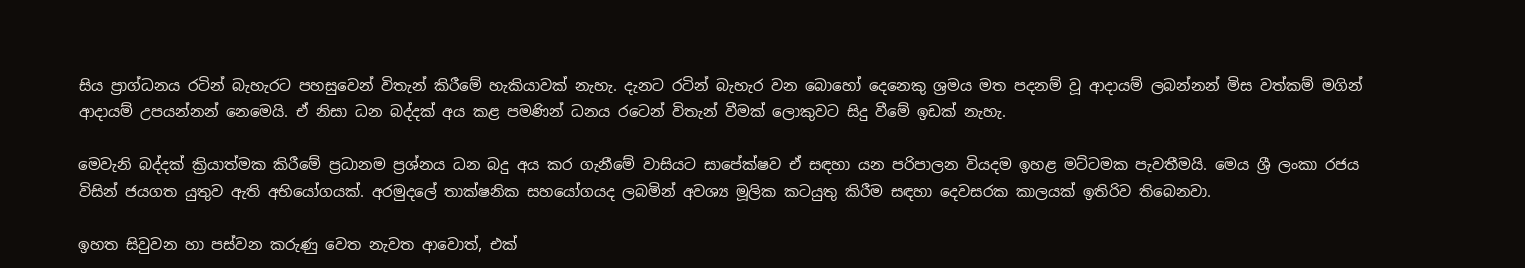සිය ප්‍රාග්ධනය රටින් බැහැරට පහසුවෙන් විතැන් කිරීමේ හැකියාවක් නැහැ. දැනට රටින් බැහැර වන බොහෝ දෙනෙකු ශ්‍රමය මත පදනම් වූ ආදායම් ලබන්නන් මිස වත්කම් මගින් ආදායම් උපයන්නන් නෙමෙයි. ඒ නිසා ධන බද්දක් අය කළ පමණින් ධනය රටෙන් විතැන් වීමක් ලොකුවට සිදු වීමේ ඉඩක් නැහැ.

මෙවැනි බද්දක් ක්‍රියාත්මක කිරීමේ ප්‍රධානම ප්‍රශ්නය ධන බදු අය කර ගැනීමේ වාසියට සාපේක්ෂව ඒ සඳහා යන පරිපාලන වියදම ඉහළ මට්ටමක පැවතීමයි. මෙය ශ්‍රී ලංකා රජය විසින් ජයගත යුතුව ඇති අභියෝගයක්. අරමුදලේ තාක්ෂනික සහයෝගයද ලබමින් අවශ්‍ය මූලික කටයුතු කිරීම සඳහා දෙවසරක කාලයක් ඉතිරිව තිබෙනවා.

ඉහත සිවුවන හා පස්වන කරුණු වෙත නැවත ආවොත්, එක්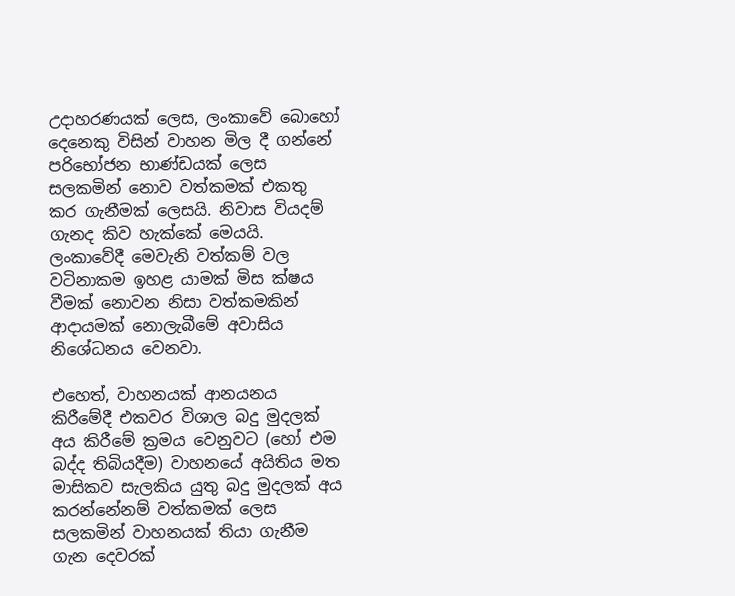උදාහරණයක් ලෙස, ලංකාවේ බොහෝ දෙනෙකු විසින් වාහන මිල දී ගන්නේ පරිභෝජන භාණ්ඩයක් ලෙස සලකමින් නොව වත්කමක් එකතු කර ගැනීමක් ලෙසයි. නිවාස වියදම් ගැනද කිව හැක්කේ මෙයයි. ලංකාවේදී මෙවැනි වත්කම් වල වටිනාකම ඉහළ යාමක් මිස ක්ෂය වීමක් නොවන නිසා වත්කමකින් ආදායමක් නොලැබීමේ අවාසිය නිශේධනය වෙනවා.

එහෙත්, වාහනයක් ආනයනය කිරීමේදී එකවර විශාල බදු මුදලක් අය කිරීමේ ක්‍රමය වෙනුවට (හෝ එම බද්ද තිබියදීම) වාහනයේ අයිතිය මත මාසිකව සැලකිය යුතු බදු මුදලක් අය කරන්නේනම් වත්කමක් ලෙස සලකමින් වාහනයක් තියා ගැනීම ගැන දෙවරක්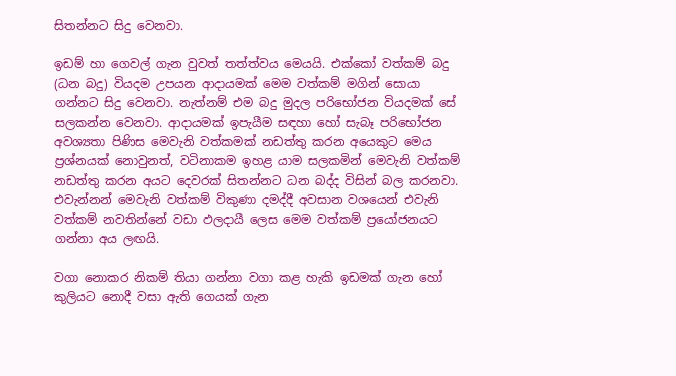සිතන්නට සිදු වෙනවා.

ඉඩම් හා ගෙවල් ගැන වුවත් තත්ත්වය මෙයයි. එක්කෝ වත්කම් බදු (ධන බදු) වියදම උපයන ආදායමක් මෙම වත්කම් මගින් සොයා ගන්නට සිදු වෙනවා. නැත්නම් එම බදු මුදල පරිභෝජන වියදමක් සේ සලකන්න වෙනවා. ආදායමක් ඉපැයීම සඳහා හෝ සැබෑ පරිභෝජන අවශ්‍යතා පිණිස මෙවැනි වත්කමක් නඩත්තු කරන අයෙකුට මෙය ප්‍රශ්නයක් නොවුනත්, වටිනාකම ඉහළ යාම සලකමින් මෙවැනි වත්කම් නඩත්තු කරන අයට දෙවරක් සිතන්නට ධන බද්ද විසින් බල කරනවා. එවැන්නන් මෙවැනි වත්කම් විකුණා දමද්දී අවසාන වශයෙන් එවැනි වත්කම් නවතින්නේ වඩා ඵලදායී ලෙස මෙම වත්කම් ප්‍රයෝජනයට ගන්නා අය ලඟයි.

වගා නොකර නිකම් තියා ගන්නා වගා කළ හැකි ඉඩමක් ගැන හෝ කුලියට නොදී වසා ඇති ගෙයක් ගැන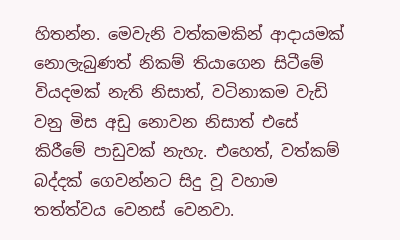හිතන්න. මෙවැනි වත්කමකින් ආදායමක් නොලැබුණත් නිකම් තියාගෙන සිටීමේ වියදමක් නැති නිසාත්, වටිනාකම වැඩි වනු මිස අඩු නොවන නිසාත් එසේ කිරීමේ පාඩුවක් නැහැ. එහෙත්, වත්කම් බද්දක් ගෙවන්නට සිදු වූ වහාම තත්ත්වය වෙනස් වෙනවා.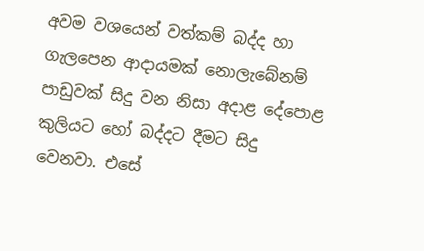අවම වශයෙන් වත්කම් බද්ද හා ගැලපෙන ආදායමක් නොලැබේනම් පාඩුවක් සිදු වන නිසා අදාළ දේපොළ කුලියට හෝ බද්දට දීමට සිදු වෙනවා. එසේ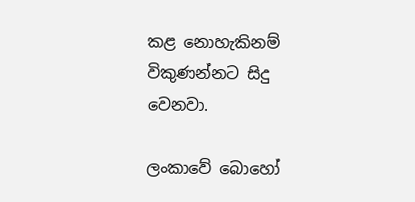කළ නොහැකිනම් විකුණන්නට සිදු වෙනවා.

ලංකාවේ බොහෝ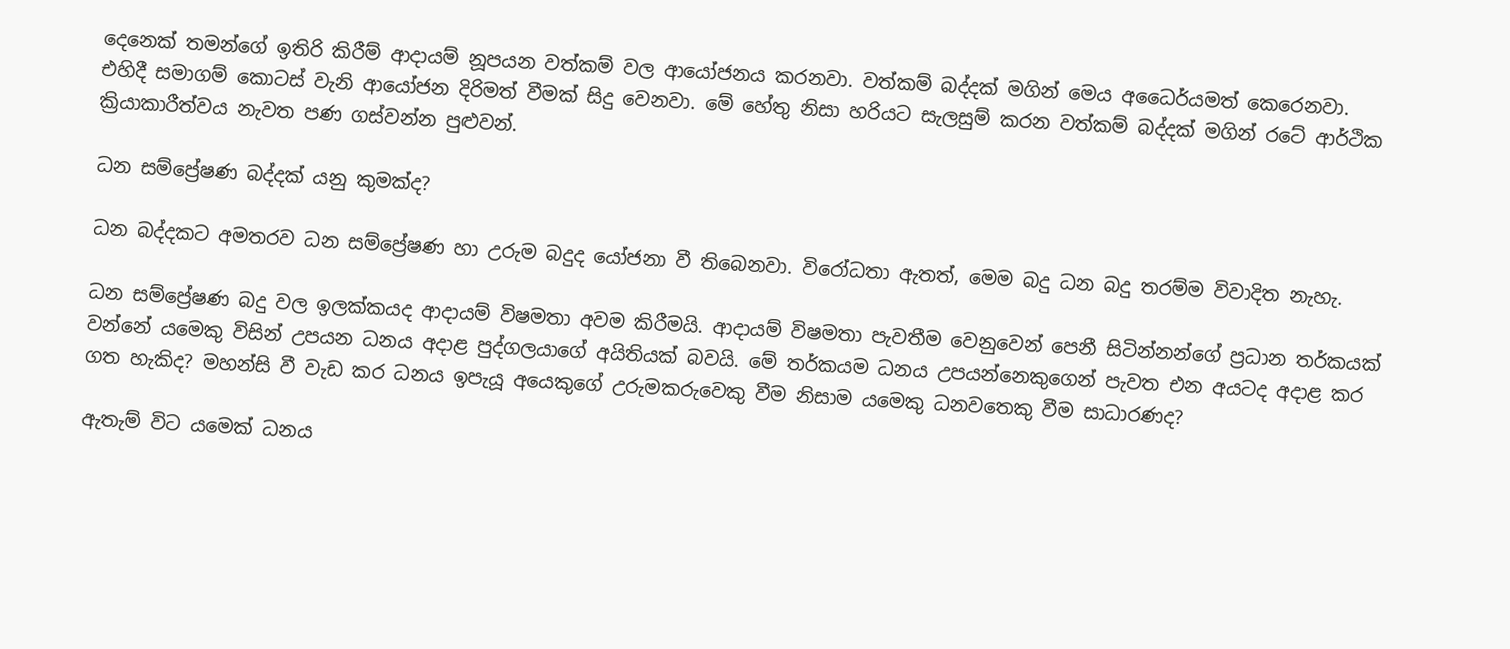දෙනෙක් තමන්ගේ ඉතිරි කිරීම් ආදායම් නූපයන වත්කම් වල ආයෝජනය කරනවා. වත්කම් බද්දක් මගින් මෙය අධෛර්යමත් කෙරෙනවා. එහිදී සමාගම් කොටස් වැනි ආයෝජන දිරිමත් වීමක් සිදු වෙනවා. මේ හේතු නිසා හරියට සැලසුම් කරන වත්කම් බද්දක් මගින් රටේ ආර්ථික ක්‍රියාකාරීත්වය නැවත පණ ගස්වන්න පුළුවන්.

ධන සම්ප්‍රේෂණ බද්දක් යනු කුමක්ද?

ධන බද්දකට අමතරව ධන සම්ප්‍රේෂණ හා උරුම බදුද යෝජනා වී තිබෙනවා. විරෝධතා ඇතත්, මෙම බදු ධන බදු තරම්ම විවාදිත නැහැ.

ධන සම්ප්‍රේෂණ බදු වල ඉලක්කයද ආදායම් විෂමතා අවම කිරීමයි. ආදායම් විෂමතා පැවතීම වෙනුවෙන් පෙනී සිටින්නන්ගේ ප්‍රධාන තර්කයක් වන්නේ යමෙකු විසින් උපයන ධනය අදාළ පුද්ගලයාගේ අයිතියක් බවයි. මේ තර්කයම ධනය උපයන්නෙකුගෙන් පැවත එන අයටද අදාළ කර ගත හැකිද? මහන්සි වී වැඩ කර ධනය ඉපැයූ අයෙකුගේ උරුමකරුවෙකු වීම නිසාම යමෙකු ධනවතෙකු වීම සාධාරණද?

ඇතැම් විට යමෙක් ධනය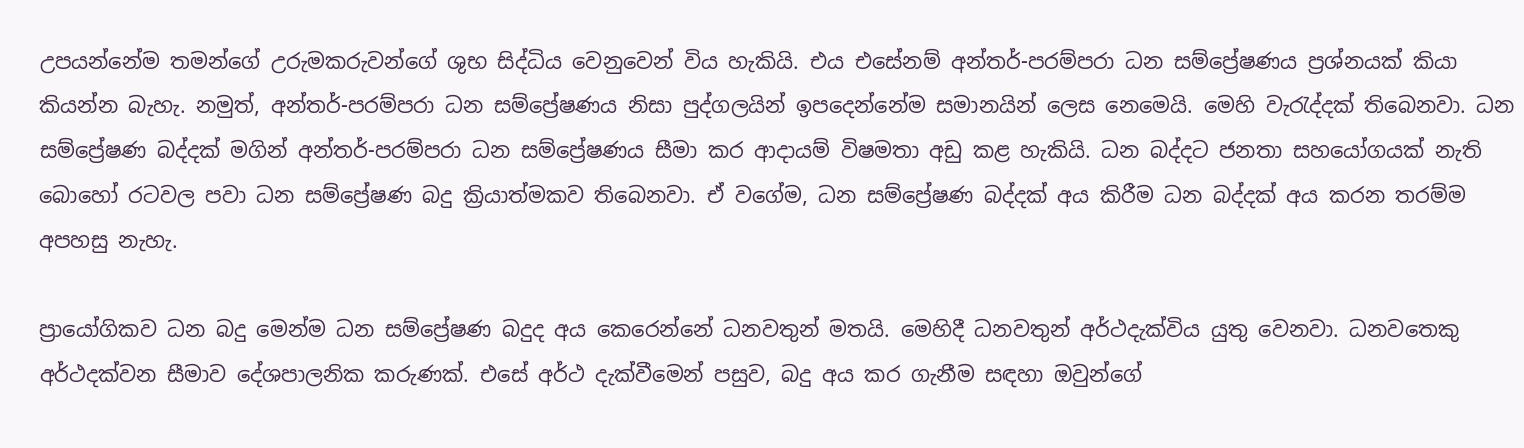උපයන්නේම තමන්ගේ උරුමකරුවන්ගේ ශුභ සිද්ධිය වෙනුවෙන් විය හැකියි. එය එසේනම් අන්තර්-පරම්පරා ධන සම්ප්‍රේෂණය ප්‍රශ්නයක් කියා කියන්න බැහැ. නමුත්, අන්තර්-පරම්පරා ධන සම්ප්‍රේෂණය නිසා පුද්ගලයින් ඉපදෙන්නේම සමානයින් ලෙස නෙමෙයි. මෙහි වැරැද්දක් තිබෙනවා. ධන සම්ප්‍රේෂණ බද්දක් මගින් අන්තර්-පරම්පරා ධන සම්ප්‍රේෂණය සීමා කර ආදායම් විෂමතා අඩු කළ හැකියි. ධන බද්දට ජනතා සහයෝගයක් නැති බොහෝ රටවල පවා ධන සම්ප්‍රේෂණ බදු ක්‍රියාත්මකව තිබෙනවා. ඒ වගේම, ධන සම්ප්‍රේෂණ බද්දක් අය කිරීම ධන බද්දක් අය කරන තරම්ම අපහසු නැහැ.

ප්‍රායෝගිකව ධන බදු මෙන්ම ධන සම්ප්‍රේෂණ බදුද අය කෙරෙන්නේ ධනවතුන් මතයි. මෙහිදී ධනවතුන් අර්ථදැක්විය යුතු වෙනවා. ධනවතෙකු අර්ථදක්වන සීමාව දේශපාලනික කරුණක්. එසේ අර්ථ දැක්වීමෙන් පසුව, බදු අය කර ගැනීම සඳහා ඔවුන්ගේ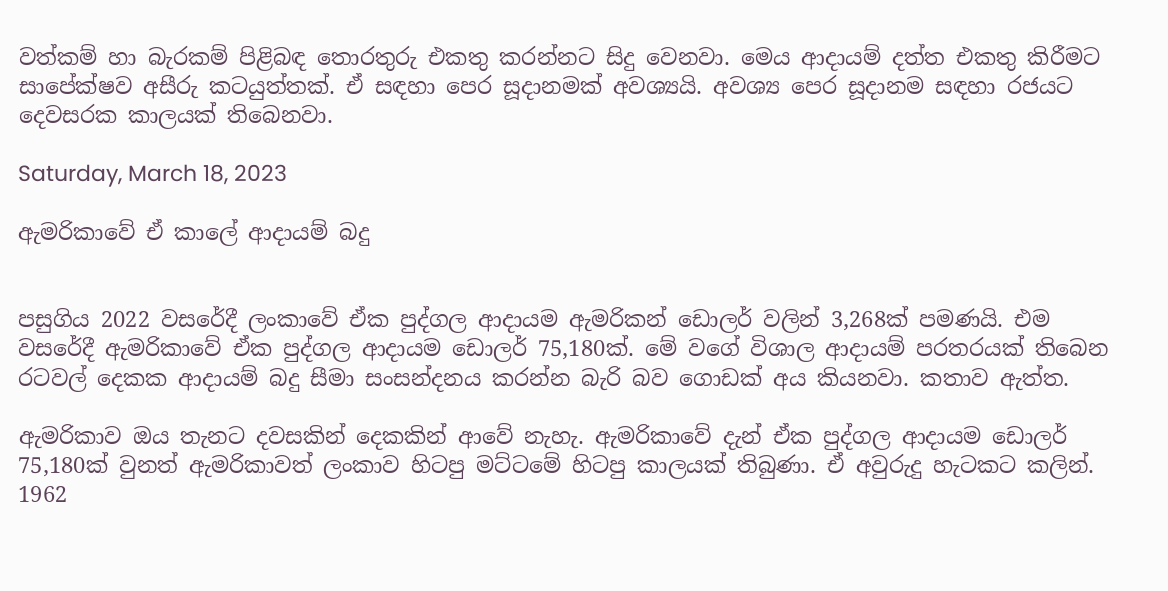වත්කම් හා බැරකම් පිළිබඳ තොරතුරු එකතු කරන්නට සිදු වෙනවා. මෙය ආදායම් දත්ත එකතු කිරීමට සාපේක්ෂව අසීරු කටයුත්තක්. ඒ සඳහා පෙර සූදානමක් අවශ්‍යයි. අවශ්‍ය පෙර සූදානම සඳහා රජයට දෙවසරක කාලයක් තිබෙනවා.

Saturday, March 18, 2023

ඇමරිකාවේ ඒ කාලේ ආදායම් බදු


පසුගිය 2022 වසරේදී ලංකාවේ ඒක පුද්ගල ආදායම ඇමරිකන් ඩොලර් වලින් 3,268ක් පමණයි. එම වසරේදී ඇමරිකාවේ ඒක පුද්ගල ආදායම ඩොලර් 75,180ක්. මේ වගේ විශාල ආදායම් පරතරයක් තිබෙන රටවල් දෙකක ආදායම් බදු සීමා සංසන්දනය කරන්න බැරි බව ගොඩක් අය කියනවා. කතාව ඇත්ත.

ඇමරිකාව ඔය තැනට දවසකින් දෙකකින් ආවේ නැහැ. ඇමරිකාවේ දැන් ඒක පුද්ගල ආදායම ඩොලර් 75,180ක් වුනත් ඇමරිකාවත් ලංකාව හිටපු මට්ටමේ හිටපු කාලයක් තිබුණා. ඒ අවුරුදු හැටකට කලින්. 1962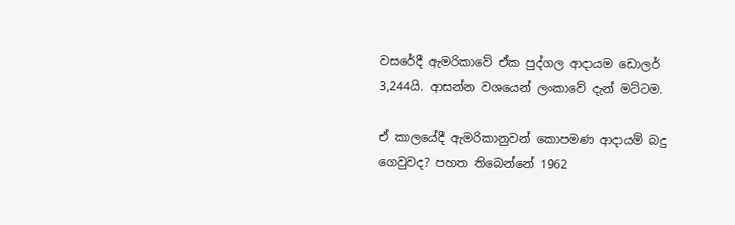වසරේදී ඇමරිකාවේ ඒක පුද්ගල ආදායම ඩොලර් 3,244යි. ආසන්න වශයෙන් ලංකාවේ දැන් මට්ටම.

ඒ කාලයේදී ඇමරිකානුවන් කොපමණ ආදායම් බදු ගෙවුවද? පහත තිබෙන්නේ 1962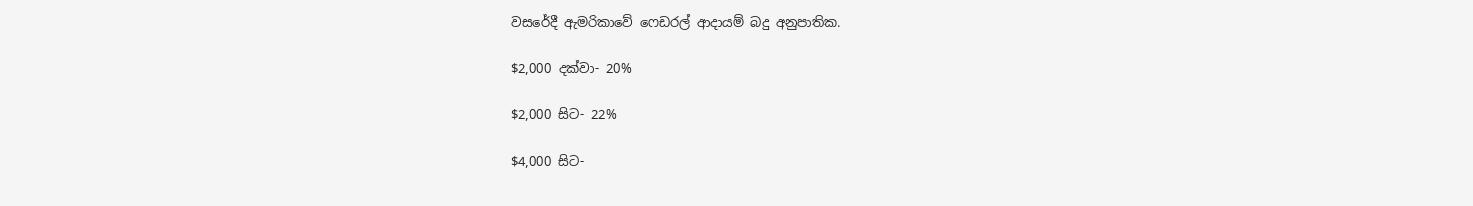වසරේදී ඇමරිකාවේ ෆෙඩරල් ආදායම් බදු අනුපාතික.

$2,000 දක්වා- 20%

$2,000 සිට- 22%

$4,000 සිට-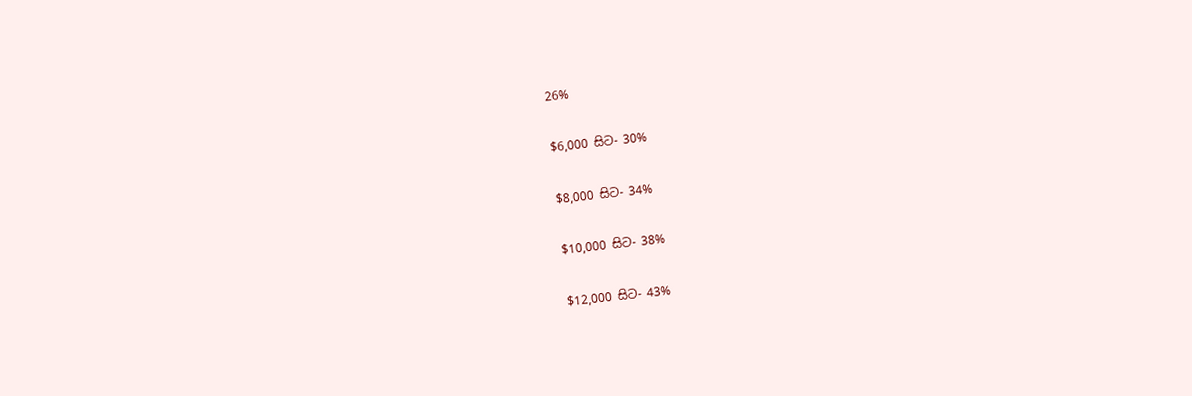26%

$6,000 සිට- 30%

$8,000 සිට- 34%

$10,000 සිට- 38%

$12,000 සිට- 43%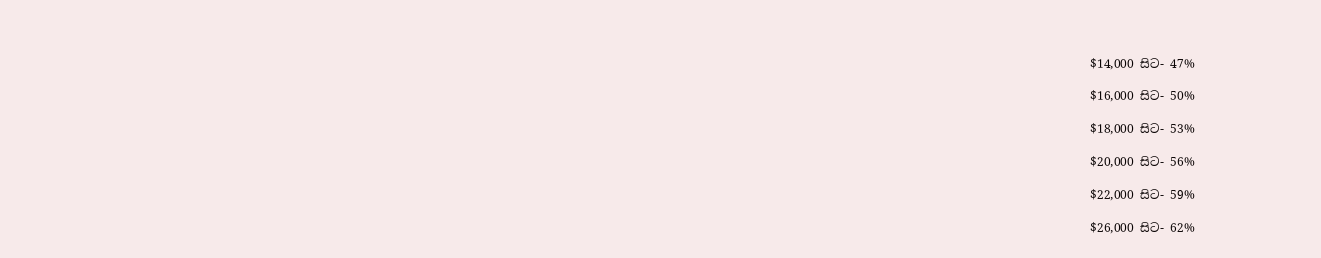$14,000 සිට- 47%

$16,000 සිට- 50%

$18,000 සිට- 53%

$20,000 සිට- 56%

$22,000 සිට- 59%

$26,000 සිට- 62%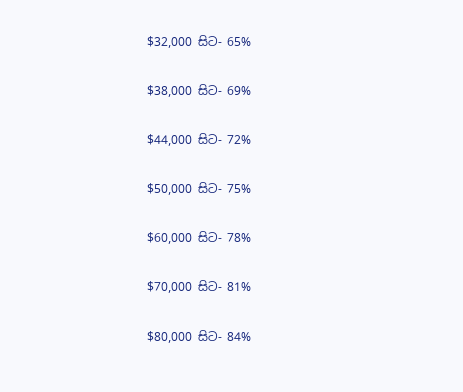$32,000 සිට- 65%

$38,000 සිට- 69%

$44,000 සිට- 72%

$50,000 සිට- 75%

$60,000 සිට- 78%

$70,000 සිට- 81%

$80,000 සිට- 84%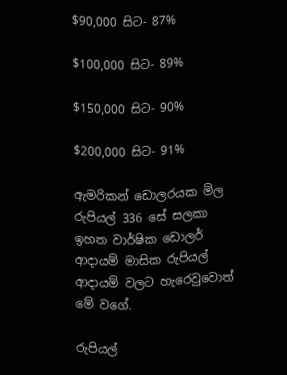$90,000 සිට- 87%

$100,000 සිට- 89%

$150,000 සිට- 90%

$200,000 සිට- 91%

ඇමරිකන් ඩොලරයක මිල රුපියල් 336 සේ සලකා ඉහත වාර්ෂික ඩොලර් ආදායම් මාසික රුපියල් ආදායම් වලට හැරෙවුවොත් මේ වගේ.

රුපියල්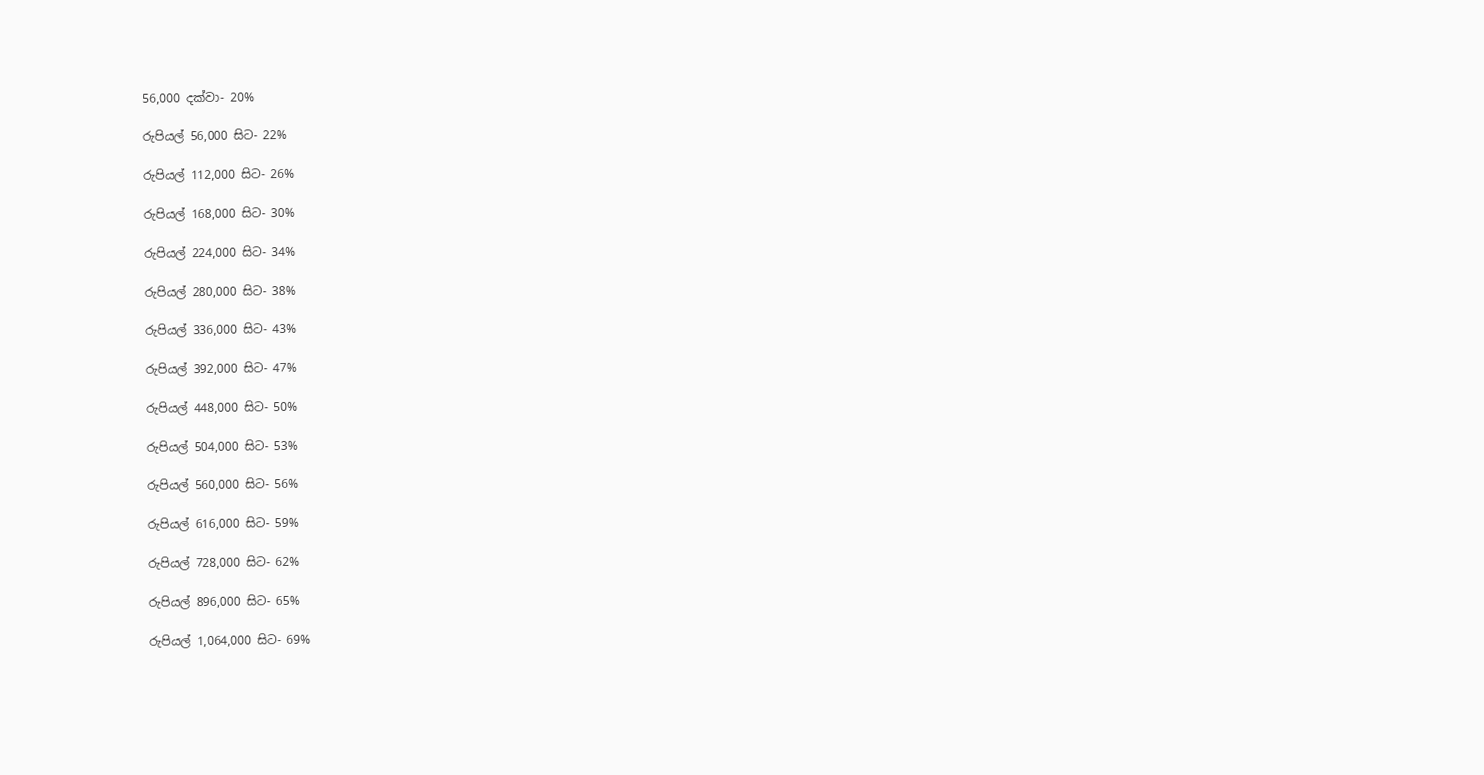56,000 දක්වා- 20%

රුපියල් 56,000 සිට- 22%

රුපියල් 112,000 සිට- 26%

රුපියල් 168,000 සිට- 30%

රුපියල් 224,000 සිට- 34%

රුපියල් 280,000 සිට- 38%

රුපියල් 336,000 සිට- 43%

රුපියල් 392,000 සිට- 47%

රුපියල් 448,000 සිට- 50%

රුපියල් 504,000 සිට- 53%

රුපියල් 560,000 සිට- 56%

රුපියල් 616,000 සිට- 59%

රුපියල් 728,000 සිට- 62%

රුපියල් 896,000 සිට- 65%

රුපියල් 1,064,000 සිට- 69%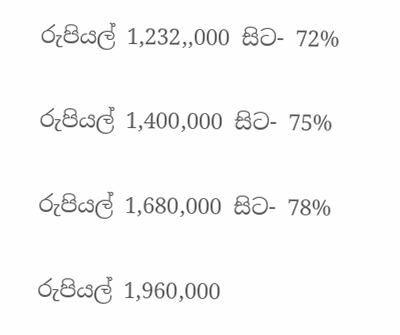රුපියල් 1,232,,000 සිට- 72%

රුපියල් 1,400,000 සිට- 75%

රුපියල් 1,680,000 සිට- 78%

රුපියල් 1,960,000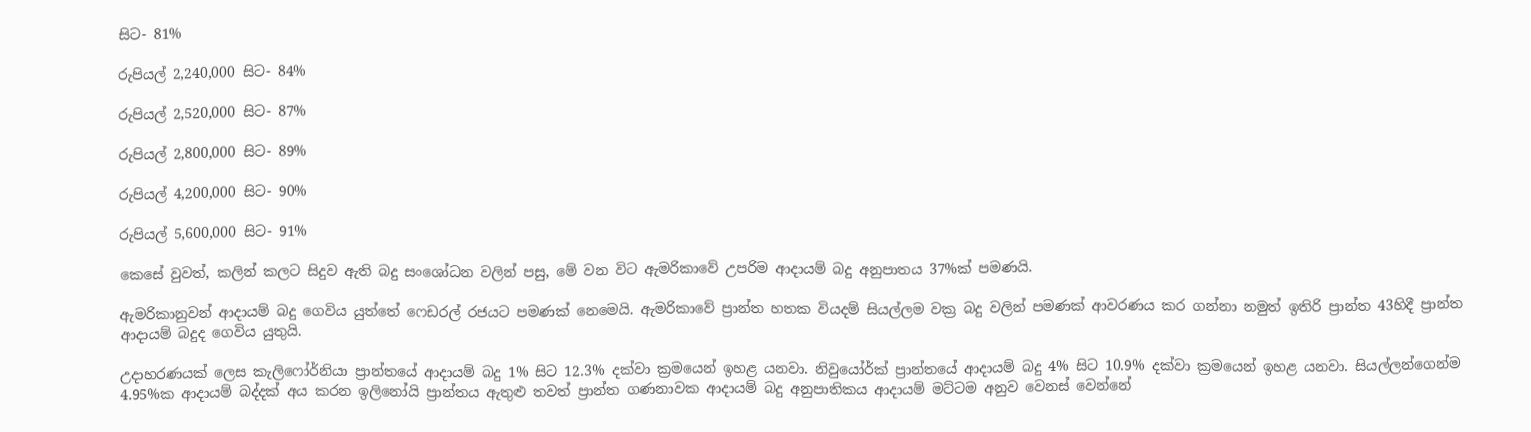සිට- 81%

රුපියල් 2,240,000 සිට- 84%

රුපියල් 2,520,000 සිට- 87%

රුපියල් 2,800,000 සිට- 89%

රුපියල් 4,200,000 සිට- 90%

රුපියල් 5,600,000 සිට- 91%

කෙසේ වුවත්, කලින් කලට සිදුව ඇති බදු සංශෝධන වලින් පසු, මේ වන විට ඇමරිකාවේ උපරිම ආදායම් බදු අනුපාතය 37%ක් පමණයි.

ඇමරිකානුවන් ආදායම් බදු ගෙවිය යුත්තේ ෆෙඩරල් රජයට පමණක් නෙමෙයි. ඇමරිකාවේ ප්‍රාන්ත හතක වියදම් සියල්ලම වක්‍ර බදු වලින් පමණක් ආවරණය කර ගන්නා නමුත් ඉතිරි ප්‍රාන්ත 43හිදී ප්‍රාන්ත ආදායම් බදුද ගෙවිය යුතුයි.

උදාහරණයක් ලෙස කැලිෆෝර්නියා ප්‍රාන්තයේ ආදායම් බදු 1% සිට 12.3% දක්වා ක්‍රමයෙන් ඉහළ යනවා. නිවුයෝර්ක් ප්‍රාන්තයේ ආදායම් බදු 4% සිට 10.9% දක්වා ක්‍රමයෙන් ඉහළ යනවා. සියල්ලන්ගෙන්ම 4.95%ක ආදායම් බද්දක් අය කරන ඉලිනෝයි ප්‍රාන්තය ඇතුළු තවත් ප්‍රාන්ත ගණනාවක ආදායම් බදු අනුපාතිකය ආදායම් මට්ටම අනුව වෙනස් වෙන්නේ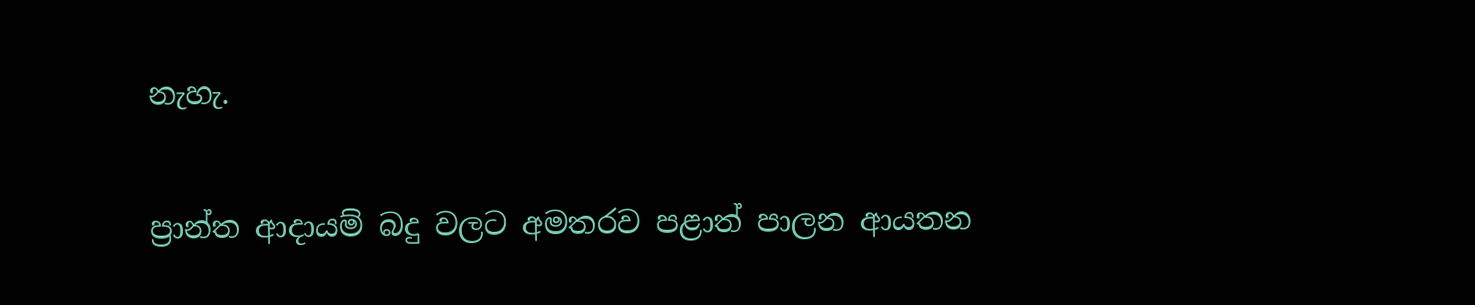නැහැ.

ප්‍රාන්ත ආදායම් බදු වලට අමතරව පළාත් පාලන ආයතන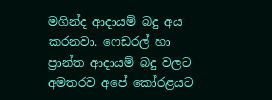මගින්ද ආදායම් බදු අය කරනවා. ෆෙඩරල් හා ප්‍රාන්ත ආදායම් බදු වලට අමතරව අපේ කෝරළයට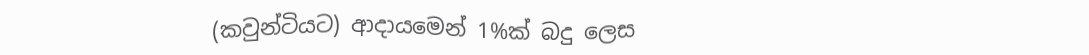(කවුන්ටියට) ආදායමෙන් 1%ක් බදු ලෙස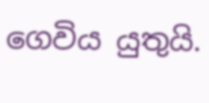ගෙවිය යුතුයි.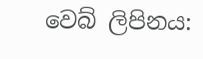වෙබ් ලිපිනය: